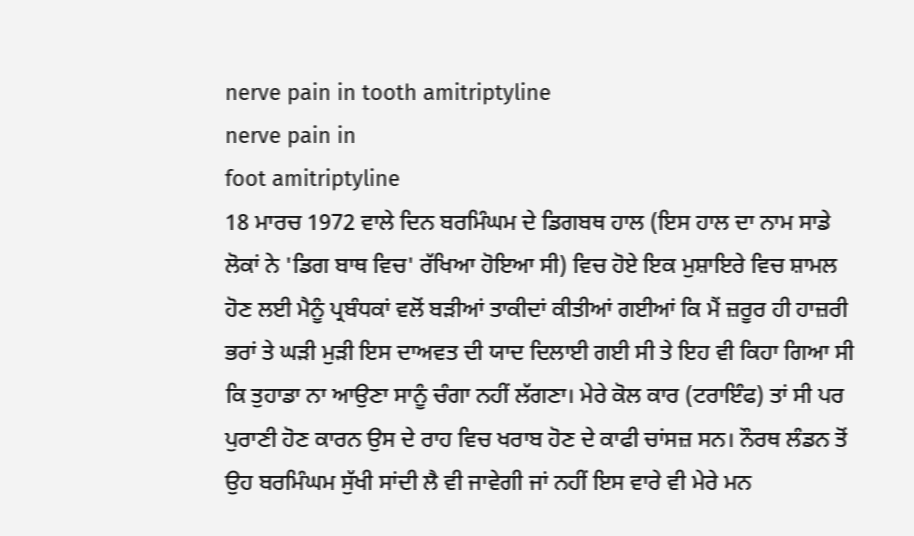nerve pain in tooth amitriptyline
nerve pain in
foot amitriptyline
18 ਮਾਰਚ 1972 ਵਾਲੇ ਦਿਨ ਬਰਮਿੰਘਮ ਦੇ ਡਿਗਬਥ ਹਾਲ (ਇਸ ਹਾਲ ਦਾ ਨਾਮ ਸਾਡੇ ਲੋਕਾਂ ਨੇ 'ਡਿਗ ਬਾਥ ਵਿਚ' ਰੱਖਿਆ ਹੋਇਆ ਸੀ) ਵਿਚ ਹੋਏ ਇਕ ਮੁਸ਼ਾਇਰੇ ਵਿਚ ਸ਼ਾਮਲ ਹੋਣ ਲਈ ਮੈਨੂੰ ਪ੍ਰਬੰਧਕਾਂ ਵਲੋਂ ਬੜੀਆਂ ਤਾਕੀਦਾਂ ਕੀਤੀਆਂ ਗਈਆਂ ਕਿ ਮੈਂ ਜ਼ਰੂਰ ਹੀ ਹਾਜ਼ਰੀ ਭਰਾਂ ਤੇ ਘੜੀ ਮੁੜੀ ਇਸ ਦਾਅਵਤ ਦੀ ਯਾਦ ਦਿਲਾਈ ਗਈ ਸੀ ਤੇ ਇਹ ਵੀ ਕਿਹਾ ਗਿਆ ਸੀ ਕਿ ਤੁਹਾਡਾ ਨਾ ਆਉਣਾ ਸਾਨੂੰ ਚੰਗਾ ਨਹੀਂ ਲੱਗਣਾ। ਮੇਰੇ ਕੋਲ ਕਾਰ (ਟਰਾਇੰਫ) ਤਾਂ ਸੀ ਪਰ ਪੁਰਾਣੀ ਹੋਣ ਕਾਰਨ ਉਸ ਦੇ ਰਾਹ ਵਿਚ ਖਰਾਬ ਹੋਣ ਦੇ ਕਾਫੀ ਚਾਂਸਜ਼ ਸਨ। ਨੌਰਥ ਲੰਡਨ ਤੋਂ ਉਹ ਬਰਮਿੰਘਮ ਸੁੱਖੀ ਸਾਂਦੀ ਲੈ ਵੀ ਜਾਵੇਗੀ ਜਾਂ ਨਹੀਂ ਇਸ ਵਾਰੇ ਵੀ ਮੇਰੇ ਮਨ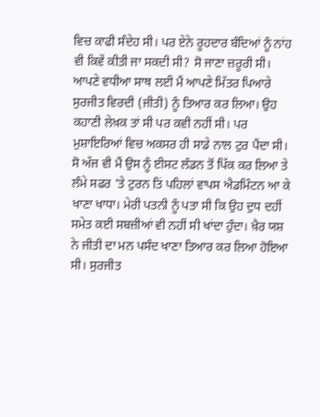ਵਿਚ ਕਾਫੀ ਸੰਦੇਹ ਸੀ। ਪਰ ਏਨੇ ਰੂਹਦਾਰ ਬੰਦਿਆਂ ਨੂੰ ਨਾਂਹ ਵੀ ਕਿਵੇਂ ਕੀਤੀ ਜਾ ਸਕਦੀ ਸੀ? ਸੋ ਜਾਣਾ ਜ਼ਰੂਰੀ ਸੀ। ਆਪਣੇ ਵਧੀਆ ਸਾਥ ਲਈ ਮੈਂ ਆਪਣੇ ਮਿੱਤਰ ਪਿਆਰੇ ਸੁਰਜੀਤ ਵਿਰਦੀ (ਜੀਤੀ) ਨੂੰ ਤਿਆਰ ਕਰ ਲਿਆ। ਉਹ ਕਹਾਣੀ ਲੇਖ਼ਕ ਤਾਂ ਸੀ ਪਰ ਕਵੀ ਨਹੀਂ ਸੀ। ਪਰ ਮੁਸ਼ਾਇਰਿਆਂ ਵਿਚ ਅਕਸਰ ਹੀ ਸਾਡੇ ਨਾਲ ਟੁਰ ਪੈਂਦਾ ਸੀ। ਸੋ ਅੱਜ ਵੀ ਮੈਂ ਉਸ ਨੂੰ ਈਸਟ ਲੰਡਨ ਤੋਂ ਪਿੱਕ ਕਰ ਲਿਆ ਤੇ ਲੰਮੇ ਸਫਰ 'ਤੇ ਟੁਰਨ ਤਿਂ ਪਹਿਲਾਂ ਵਾਪਸ ਐਡਮਿੰਟਨ ਆ ਕੇ ਖਾਣਾ ਖਾਧਾ। ਮੇਰੀ ਪਤਨੀ ਨੂੰ ਪਤਾ ਸੀ ਕਿ ਉਹ ਦੁਧ ਦਹੀਂ ਸਮੇਤ ਕਈ ਸਬਜ਼ੀਆਂ ਵੀ ਨਹੀਂ ਸੀ ਖਾਂਦਾ ਹੁੰਦਾ। ਖ਼ੈਰ ਯਸ਼ ਨੇ ਜੀਤੀ ਦਾ ਮਨ ਪਸੰਦ ਖਾਣਾ ਤਿਆਰ ਕਰ ਲਿਆ ਹੋਇਆ ਸੀ। ਸੁਰਜੀਤ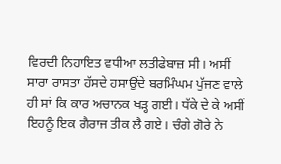ਵਿਰਦੀ ਨਿਹਾਇਤ ਵਧੀਆ ਲਤੀਫੇਬਾਜ਼ ਸੀ। ਅਸੀਂ ਸਾਰਾ ਰਾਸਤਾ ਹੱਸਦੇ ਹਸਾਉਂਦੇ ਬਰਮਿੰਘਮ ਪੁੱਜਣ ਵਾਲੇ ਹੀ ਸਾਂ ਕਿ ਕਾਰ ਅਚਾਨਕ ਖੜ੍ਹ ਗਈ। ਧੱਕੇ ਦੇ ਕੇ ਅਸੀਂ ਇਹਨੂੰ ਇਕ ਗੈਰਾਜ ਤੀਕ ਲੈ ਗਏ। ਚੰਗੇ ਗੋਰੇ ਨੇ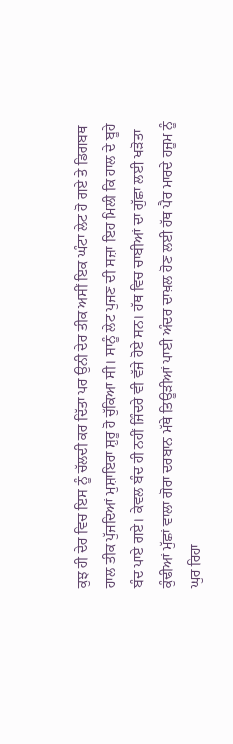ਕੁਝ ਹੀ ਦੇਰ ਵਿਚ ਇਸ ਨੂੰ ਚੱਲਦੀ ਕਰ ਦਿੱਤਾ ਪਰ ਉਨੀ ਦੇਰ ਤੀਕ ਅਸੀਂ ਇਕ ਘੰਟਾ ਲੇਟ ਹੋ ਗਏ ਤੇ ਡਿਗਬਥ ਹਾਲ ਤੀਕ ਪੁੱਜਦਿਆਂ ਮੁਸ਼ਾਇਰਾ ਸ਼ੁਰੂ ਹੋ ਚੁੱਕਿਆ ਸੀ। ਸਾਨੂੰ ਲੇਟ ਪੁਜਣ ਦੀ ਸਜ਼ਾ ਇਹ ਮਿਲੀ ਕਿ ਹਾਲ ਦੇ ਬੂਹੇ ਬੰਦ ਪਾਏ ਗਏ। ਕੇਵਲ ਬੰਦ ਹੀ ਨਹੀਂ ਜਿੰਦਰੇ ਵੀ ਵੱਜੇ ਹੋਏ ਸਨ। ਹੱਥ ਵਿਚ ਚਾਬੀਆਂ ਦਾ ਗੁੱਛਾ ਲਈ ਖੜੋਤਾ ਕੁੰਢੀਆਂ ਮੁੱਛਾਂ ਵਾਲਾ ਗੋਰਾ ਦਰਬਾਨ ਮੱਥੇ ਤਿਊੜੀਆਂ ਪਾਈ ਅੰਦਰ ਦਾਖ਼ਲ ਹੋਣ ਲਈ ਹੱਥ ਪੈਰ ਮਾਰਦੇ ਹਜੂਮ ਨੂੰ ਘੁਰ ਰਿਹਾ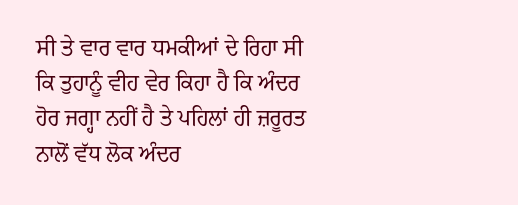ਸੀ ਤੇ ਵਾਰ ਵਾਰ ਧਮਕੀਆਂ ਦੇ ਰਿਹਾ ਸੀ ਕਿ ਤੁਹਾਨੂੰ ਵੀਹ ਵੇਰ ਕਿਹਾ ਹੈ ਕਿ ਅੰਦਰ ਹੋਰ ਜਗ੍ਹਾ ਨਹੀਂ ਹੈ ਤੇ ਪਹਿਲਾਂ ਹੀ ਜ਼ਰੂਰਤ ਨਾਲੋਂ ਵੱਧ ਲੋਕ ਅੰਦਰ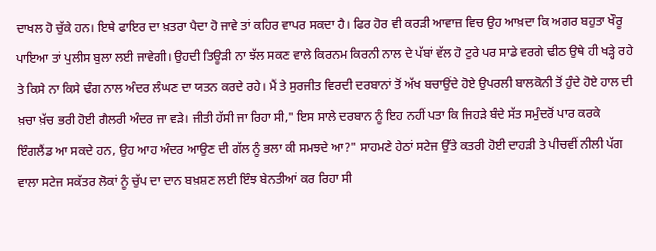ਦਾਖਲ ਹੋ ਚੁੱਕੇ ਹਨ। ਇਥੇ ਫਾਇਰ ਦਾ ਖ਼ਤਰਾ ਪੈਦਾ ਹੋ ਜਾਵੇ ਤਾਂ ਕਹਿਰ ਵਾਪਰ ਸਕਦਾ ਹੈ। ਫਿਰ ਹੋਰ ਵੀ ਕਰੜੀ ਆਵਾਜ਼ ਵਿਚ ਉਹ ਆਖ਼ਦਾ ਕਿ ਅਗਰ ਬਹੁਤਾ ਖੌਰੂ ਪਾਇਆ ਤਾਂ ਪੁਲੀਸ ਬੁਲਾ ਲਈ ਜਾਵੇਗੀ। ਉਹਦੀ ਤਿਊੜੀ ਨਾ ਝੱਲ ਸਕਣ ਵਾਲੇ ਕਿਰਨਮ ਕਿਰਨੀ ਨਾਲ ਦੇ ਪੱਬਾਂ ਵੱਲ ਹੋ ਟੁਰੇ ਪਰ ਸਾਡੇ ਵਰਗੇ ਢੀਠ ਉਥੇ ਹੀ ਖੜ੍ਹੇ ਰਹੇ ਤੇ ਕਿਸੇ ਨਾ ਕਿਸੇ ਢੰਗ ਨਾਲ ਅੰਦਰ ਲੰਘਣ ਦਾ ਯਤਨ ਕਰਦੇ ਰਹੇ। ਮੈਂ ਤੇ ਸੁਰਜੀਤ ਵਿਰਦੀ ਦਰਬਾਨਾਂ ਤੋਂ ਅੱਖ ਬਚਾਉਂਦੇ ਹੋਏ ਉਪਰਲੀ ਬਾਲਕੋਨੀ ਤੋਂ ਹੁੰਦੇ ਹੋਏ ਹਾਲ ਦੀ ਖ਼ਚਾ ਖ਼ੱਚ ਭਰੀ ਹੋਈ ਗੈਲਰੀ ਅੰਦਰ ਜਾ ਵੜੇ। ਜੀਤੀ ਹੱਸੀ ਜਾ ਰਿਹਾ ਸੀ," ਇਸ ਸਾਲੇ ਦਰਬਾਨ ਨੂੰ ਇਹ ਨਹੀਂ ਪਤਾ ਕਿ ਜਿਹੜੇ ਬੰਦੇ ਸੱਤ ਸਮੁੰਦਰੋਂ ਪਾਰ ਕਰਕੇ ਇੰਗਲੈਂਡ ਆ ਸਕਦੇ ਹਨ, ਉਹ ਆਹ ਅੰਦਰ ਆਉਣ ਦੀ ਗੱਲ ਨੂੰ ਭਲਾ ਕੀ ਸਮਝਦੇ ਆ?" ਸਾਹਮਣੇ ਹੇਠਾਂ ਸਟੇਜ ਉੱਤੇ ਕਤਰੀ ਹੋਈ ਦਾਹੜੀ ਤੇ ਪੀਚਵੀਂ ਨੀਲੀ ਪੱਗ ਵਾਲਾ ਸਟੇਜ ਸਕੱਤਰ ਲੋਕਾਂ ਨੂੰ ਚੁੱਪ ਦਾ ਦਾਨ ਬਖ਼ਸ਼ਣ ਲਈ ਇੰਝ ਬੇਨਤੀਆਂ ਕਰ ਰਿਹਾ ਸੀ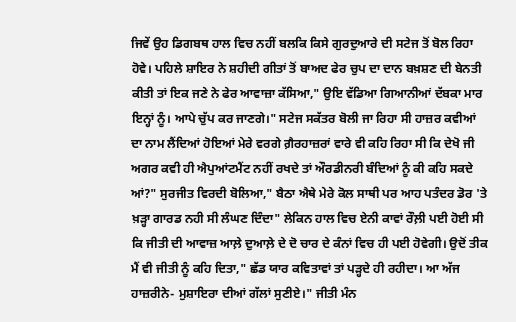ਜਿਵੇਂ ਉਹ ਡਿਗਬਥ ਹਾਲ ਵਿਚ ਨਹੀਂ ਬਲਕਿ ਕਿਸੇ ਗੁਰਦੁਆਰੇ ਦੀ ਸਟੇਜ ਤੋਂ ਬੋਲ ਰਿਹਾ ਹੋਵੇ। ਪਹਿਲੇ ਸ਼ਾਇਰ ਨੇ ਸ਼ਹੀਦੀ ਗੀਤਾਂ ਤੋਂ ਬਾਅਦ ਫੇਰ ਚੁਪ ਦਾ ਦਾਨ ਬਖ਼ਸ਼ਣ ਦੀ ਬੇਨਤੀ ਕੀਤੀ ਤਾਂ ਇਕ ਜਣੇ ਨੇ ਫੇਰ ਆਵਾਜ਼ਾ ਕੱਸਿਆ," ਉਇ ਵੱਡਿਆ ਗਿਆਨੀਆਂ ਦੱਬਕਾ ਮਾਰ ਇਨ੍ਹਾਂ ਨੂੰ। ਆਪੇ ਚੁੱਪ ਕਰ ਜਾਣਗੇ।" ਸਟੇਜ ਸਕੱਤਰ ਬੋਲੀ ਜਾ ਰਿਹਾ ਸੀ ਹਾਜ਼ਰ ਕਵੀਆਂ ਦਾ ਨਾਮ ਲੈਂਦਿਆਂ ਹੋਇਆਂ ਮੇਰੇ ਵਰਗੇ ਗ਼ੈਰਹਾਜ਼ਰਾਂ ਵਾਰੇ ਵੀ ਕਹਿ ਰਿਹਾ ਸੀ ਕਿ ਦੇਖੋ ਜੀ ਅਗਰ ਕਵੀ ਹੀ ਐਪੁਆਂਟਮੈਂਟ ਨਹੀਂ ਰਖਦੇ ਤਾਂ ਔਰਡੀਨਰੀ ਬੰਦਿਆਂ ਨੂੰ ਕੀ ਕਹਿ ਸਕਦੇ ਆਂ?" ਸੁਰਜੀਤ ਵਿਰਦੀ ਬੋਲਿਆ," ਬੈਠਾ ਐਥੇ ਮੇਰੇ ਕੋਲ ਸਾਥੀ ਪਰ ਆਹ ਪਤੰਦਰ ਡੋਰ 'ਤੇ ਖ਼ੜ੍ਹਾ ਗਾਰਡ ਨਹੀ ਸੀ ਲੰਘਣ ਦਿੰਦਾ" ਲੇਕਿਨ ਹਾਲ ਵਿਚ ਏਨੀ ਕਾਵਾਂ ਰੌਲ਼ੀ ਪਈ ਹੋਈ ਸੀ ਕਿ ਜੀਤੀ ਦੀ ਆਵਾਜ਼ ਆਲ਼ੇ ਦੁਆਲ਼ੇ ਦੇ ਦੋ ਚਾਰ ਦੇ ਕੰਨਾਂ ਵਿਚ ਹੀ ਪਈ ਹੋਵੇਗੀ। ਉਦੋਂ ਤੀਕ ਮੈਂ ਵੀ ਜੀਤੀ ਨੂੰ ਕਹਿ ਦਿਤਾ," ਛੱਡ ਯਾਰ ਕਵਿਤਾਵਾਂ ਤਾਂ ਪੜ੍ਹਦੇ ਹੀ ਰਹੀਦਾ। ਆ ਅੱਜ ਹਾਜ਼ਰੀਨੇ- ਮੁਸ਼ਾਇਰਾ ਦੀਆਂ ਗੱਲਾਂ ਸੁਣੀਏ।" ਜੀਤੀ ਮੰਨ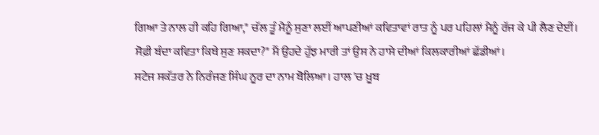ਗਿਆ ਤੇ ਨਾਲ ਹੀ ਕਹਿ ਗਿਆ," ਚੱਲ ਤੂੰ ਮੈਨੂੰ ਸੁਣਾ ਲਈਂ ਆਪਣੀਆਂ ਕਵਿਤਾਵਾਂ ਰਾਤ ਨੂੰ ਪਰ ਪਹਿਲਾਂ ਮੈਨੂੰ ਰੱਜ ਕੇ ਪੀ ਲੈਣ ਦੇਈਂ। ਸੋਫ਼ੀ ਬੰਦਾ ਕਵਿਤਾ ਕਿਥੇ ਸੁਣ ਸਕਦਾ?" ਮੈਂ ਉਹਦੇ ਹੁੱਝ ਮਾਰੀ ਤਾਂ ਉਸ ਨੇ ਹਾਸੇ ਦੀਆਂ ਕਿਲਕਾਰੀਆਂ ਛੱਡੀਆਂ।
ਸਟੇਜ ਸਕੱਤਰ ਨੇ ਨਿਰੰਜਣ ਸਿੰਘ ਨੂਰ ਦਾ ਨਾਮ ਬੋਲਿਆ। ਹਾਲ 'ਚ ਖ਼ੂਬ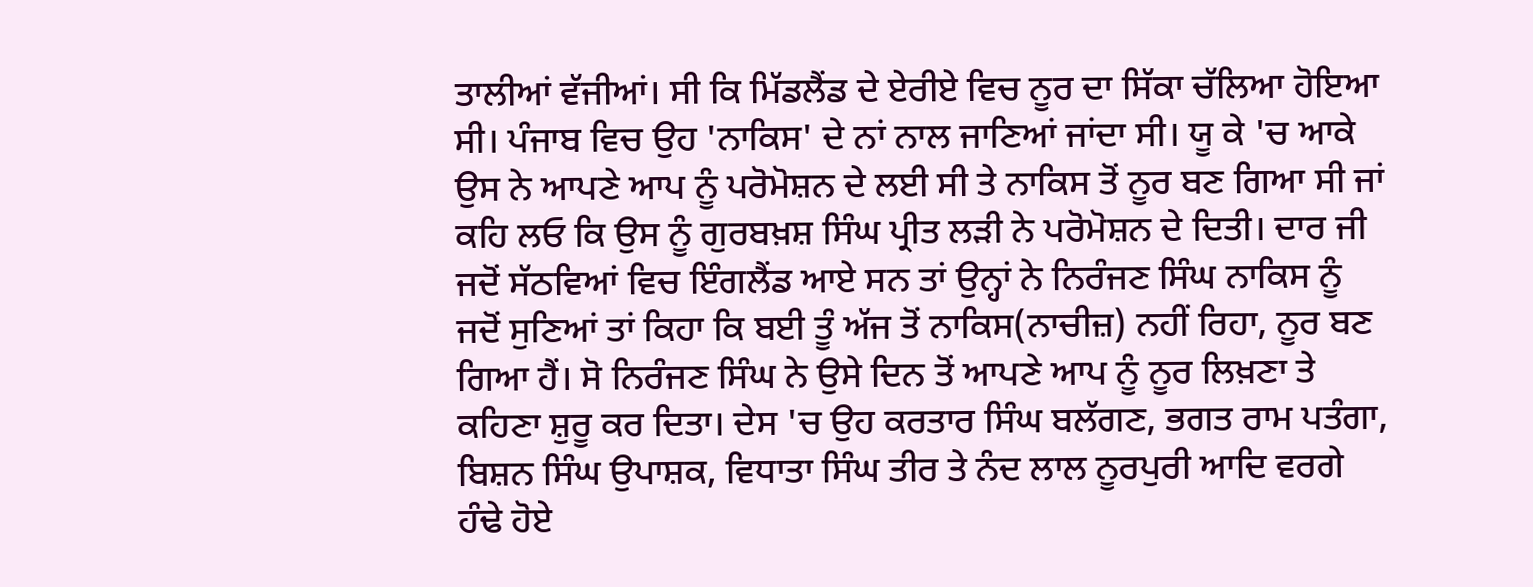ਤਾਲੀਆਂ ਵੱਜੀਆਂ। ਸੀ ਕਿ ਮਿੱਡਲੈਂਡ ਦੇ ਏਰੀਏ ਵਿਚ ਨੂਰ ਦਾ ਸਿੱਕਾ ਚੱਲਿਆ ਹੋਇਆ ਸੀ। ਪੰਜਾਬ ਵਿਚ ਉਹ 'ਨਾਕਿਸ' ਦੇ ਨਾਂ ਨਾਲ ਜਾਣਿਆਂ ਜਾਂਦਾ ਸੀ। ਯੂ ਕੇ 'ਚ ਆਕੇ ਉਸ ਨੇ ਆਪਣੇ ਆਪ ਨੂੰ ਪਰੋਮੋਸ਼ਨ ਦੇ ਲਈ ਸੀ ਤੇ ਨਾਕਿਸ ਤੋਂ ਨੂਰ ਬਣ ਗਿਆ ਸੀ ਜਾਂ ਕਹਿ ਲਓ ਕਿ ਉਸ ਨੂੰ ਗੁਰਬਖ਼ਸ਼ ਸਿੰਘ ਪ੍ਰੀਤ ਲੜੀ ਨੇ ਪਰੋਮੋਸ਼ਨ ਦੇ ਦਿਤੀ। ਦਾਰ ਜੀ ਜਦੋਂ ਸੱਠਵਿਆਂ ਵਿਚ ਇੰਗਲੈਂਡ ਆਏ ਸਨ ਤਾਂ ਉਨ੍ਹਾਂ ਨੇ ਨਿਰੰਜਣ ਸਿੰਘ ਨਾਕਿਸ ਨੂੰ ਜਦੋਂ ਸੁਣਿਆਂ ਤਾਂ ਕਿਹਾ ਕਿ ਬਈ ਤੂੰ ਅੱਜ ਤੋਂ ਨਾਕਿਸ(ਨਾਚੀਜ਼) ਨਹੀਂ ਰਿਹਾ, ਨੂਰ ਬਣ ਗਿਆ ਹੈਂ। ਸੋ ਨਿਰੰਜਣ ਸਿੰਘ ਨੇ ਉਸੇ ਦਿਨ ਤੋਂ ਆਪਣੇ ਆਪ ਨੂੰ ਨੂਰ ਲਿਖ਼ਣਾ ਤੇ ਕਹਿਣਾ ਸ਼ੁਰੂ ਕਰ ਦਿਤਾ। ਦੇਸ 'ਚ ਉਹ ਕਰਤਾਰ ਸਿੰਘ ਬਲੱਗਣ, ਭਗਤ ਰਾਮ ਪਤੰਗਾ, ਬਿਸ਼ਨ ਸਿੰਘ ਉਪਾਸ਼ਕ, ਵਿਧਾਤਾ ਸਿੰਘ ਤੀਰ ਤੇ ਨੰਦ ਲਾਲ ਨੂਰਪੁਰੀ ਆਦਿ ਵਰਗੇ ਹੰਢੇ ਹੋਏ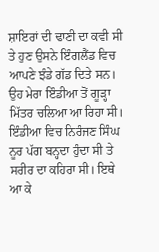ਸ਼ਾਇਰਾਂ ਦੀ ਢਾਣੀ ਦਾ ਕਵੀ ਸੀ ਤੇ ਹੁਣ ਉਸਨੇ ਇੰਗਲੈਂਡ ਵਿਚ ਆਪਣੇ ਝੰਡੇ ਗੱਡ ਦਿਤੇ ਸਨ। ਉਹ ਮੇਰਾ ਇੰਡੀਆ ਤੋਂ ਗੂੜ੍ਹਾ ਮਿੱਤਰ ਚਲਿਆ ਆ ਰਿਹਾ ਸੀ। ਇੰਡੀਆ ਵਿਚ ਨਿਰੰਜਣ ਸਿੰਘ ਨੂਰ ਪੱਗ ਬਨ੍ਹਦਾ ਹੁੰਦਾ ਸੀ ਤੇ ਸਰੀਰ ਦਾ ਕਹਿਰਾ ਸੀ। ਇਥੇ ਆ ਕੇ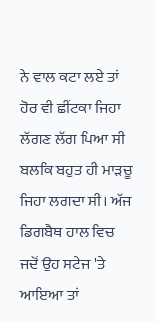ਨੇ ਵਾਲ ਕਟਾ ਲਏ ਤਾਂ ਹੋਰ ਵੀ ਛੀਂਟਕਾ ਜਿਹਾ ਲੱਗਣ ਲੱਗ ਪਿਆ ਸੀ ਬਲਕਿ ਬਹੁਤ ਹੀ ਮਾੜਚੂ ਜਿਹਾ ਲਗਦਾ ਸੀ। ਅੱਜ ਡਿਗਬੈਥ ਹਾਲ ਵਿਚ ਜਦੋਂ ਉਹ ਸਟੇਜ 'ਤੇ ਆਇਆ ਤਾਂ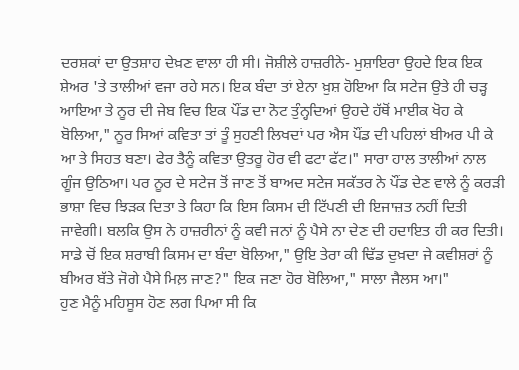ਦਰਸ਼ਕਾਂ ਦਾ ਉਤਸ਼ਾਹ ਦੇਖ਼ਣ ਵਾਲਾ ਹੀ ਸੀ। ਜੋਸ਼ੀਲੇ ਹਾਜ਼ਰੀਨੇ- ਮੁਸ਼ਾਇਰਾ ਉਹਦੇ ਇਕ ਇਕ ਸ਼ੇਅਰ 'ਤੇ ਤਾਲੀਆਂ ਵਜਾ ਰਹੇ ਸਨ। ਇਕ ਬੰਦਾ ਤਾਂ ਏਨਾ ਖ਼ੁਸ਼ ਹੋਇਆ ਕਿ ਸਟੇਜ ਉਤੇ ਹੀ ਚੜ੍ਹ ਆਇਆ ਤੇ ਨੂਰ ਦੀ ਜੇਬ ਵਿਚ ਇਕ ਪੌਂਡ ਦਾ ਨੋਟ ਤੁੰਨ੍ਹਦਿਆਂ ਉਹਦੇ ਹੱਥੋਂ ਮਾਈਕ ਖੋਹ ਕੇ ਬੋਲਿਆ," ਨੂਰ ਸਿਆਂ ਕਵਿਤਾ ਤਾਂ ਤੂੰ ਸੁਹਣੀ ਲਿਖਦਾਂ ਪਰ ਐਸ ਪੌਂਡ ਦੀ ਪਹਿਲਾਂ ਬੀਅਰ ਪੀ ਕੇ ਆ ਤੇ ਸਿਹਤ ਬਣਾ। ਫੇਰ ਤੈਨੂੰ ਕਵਿਤਾ ਉਤਰੂ ਹੋਰ ਵੀ ਫਟਾ ਫੱਟ।" ਸਾਰਾ ਹਾਲ ਤਾਲੀਆਂ ਨਾਲ ਗੂੰਜ ਉਠਿਆ। ਪਰ ਨੂਰ ਦੇ ਸਟੇਜ ਤੋਂ ਜਾਣ ਤੋਂ ਬਾਅਦ ਸਟੇਜ ਸਕੱਤਰ ਨੇ ਪੌਂਡ ਦੇਣ ਵਾਲੇ ਨੂੰ ਕਰੜੀ ਭਾਸ਼ਾ ਵਿਚ ਝਿੜਕ ਦਿਤਾ ਤੇ ਕਿਹਾ ਕਿ ਇਸ ਕਿਸਮ ਦੀ ਟਿੱਪਣੀ ਦੀ ਇਜਾਜ਼ਤ ਨਹੀਂ ਦਿਤੀ ਜਾਵੇਗੀ। ਬਲਕਿ ਉਸ ਨੇ ਹਾਜ਼ਰੀਨਾਂ ਨੂੰ ਕਵੀ ਜਨਾਂ ਨੂੰ ਪੈਸੇ ਨਾ ਦੇਣ ਦੀ ਹਦਾਇਤ ਹੀ ਕਰ ਦਿਤੀ। ਸਾਡੇ ਚੋਂ ਇਕ ਸ਼ਰਾਬੀ ਕਿਸਮ ਦਾ ਬੰਦਾ ਬੋਲਿਆ," ਉਇ ਤੇਰਾ ਕੀ ਢਿੱਡ ਦੁਖ਼ਦਾ ਜੇ ਕਵੀਸ਼ਰਾਂ ਨੂੰ ਬੀਅਰ ਬੱਤੇ ਜੋਗੇ ਪੈਸੇ ਮਿਲ਼ ਜਾਣ?" ਇਕ ਜਣਾ ਹੋਰ ਬੋਲਿਆ," ਸਾਲਾ ਜੈਲਸ ਆ।"
ਹੁਣ ਮੈਨੂੰ ਮਹਿਸੂਸ ਹੋਣ ਲਗ ਪਿਆ ਸੀ ਕਿ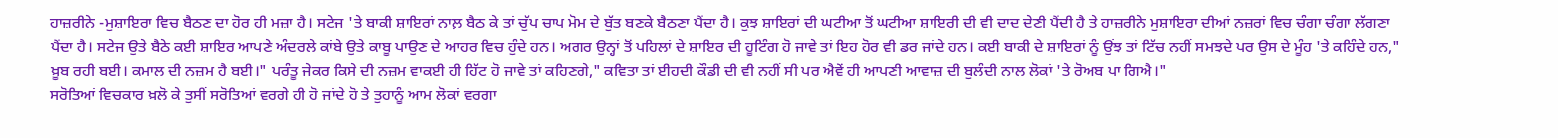ਹਾਜ਼ਰੀਨੇ -ਮੁਸ਼ਾਇਰਾ ਵਿਚ ਬੈਠਣ ਦਾ ਹੋਰ ਹੀ ਮਜ਼ਾ ਹੈ। ਸਟੇਜ 'ਤੇ ਬਾਕੀ ਸ਼ਾਇਰਾਂ ਨਾਲ਼ ਬੈਠ ਕੇ ਤਾਂ ਚੁੱਪ ਚਾਪ ਮੋਮ ਦੇ ਬੁੱਤ ਬਣਕੇ ਬੈਠਣਾ ਪੈਂਦਾ ਹੈ। ਕੁਝ ਸ਼ਾਇਰਾਂ ਦੀ ਘਟੀਆ ਤੋਂ ਘਟੀਆ ਸ਼ਾਇਰੀ ਦੀ ਵੀ ਦਾਦ ਦੇਣੀ ਪੈਂਦੀ ਹੈ ਤੇ ਹਾਜ਼ਰੀਨੇ ਮੁਸ਼ਾਇਰਾ ਦੀਆਂ ਨਜ਼ਰਾਂ ਵਿਚ ਚੰਗਾ ਚੰਗਾ ਲੱਗਣਾ ਪੈਂਦਾ ਹੈ। ਸਟੇਜ ਉਤੇ ਬੈਠੇ ਕਈ ਸ਼ਾਇਰ ਆਪਣੇ ਅੰਦਰਲੇ ਕਾਂਬੇ ਉਤੇ ਕਾਬੂ ਪਾਉਣ ਦੇ ਆਹਰ ਵਿਚ ਹੁੰਦੇ ਹਨ। ਅਗਰ ਉਨ੍ਹਾਂ ਤੋਂ ਪਹਿਲਾਂ ਦੇ ਸ਼ਾਇਰ ਦੀ ਹੂਟਿੰਗ ਹੋ ਜਾਵੇ ਤਾਂ ਇਹ ਹੋਰ ਵੀ ਡਰ ਜਾਂਦੇ ਹਨ। ਕਈ ਬਾਕੀ ਦੇ ਸ਼ਾਇਰਾਂ ਨੂੰ ਉਂਝ ਤਾਂ ਟਿੱਚ ਨਹੀਂ ਸਮਝਦੇ ਪਰ ਉਸ ਦੇ ਮੂੰਹ 'ਤੇ ਕਹਿੰਦੇ ਹਨ," ਖ਼ੂਬ ਰਹੀ ਬਈ। ਕਮਾਲ ਦੀ ਨਜ਼ਮ ਹੈ ਬਈ।" ਪਰੰਤੂ ਜੇਕਰ ਕਿਸੇ ਦੀ ਨਜ਼ਮ ਵਾਕਈ ਹੀ ਹਿੱਟ ਹੋ ਜਾਵੇ ਤਾਂ ਕਹਿਣਗੇ," ਕਵਿਤਾ ਤਾਂ ਈਹਦੀ ਕੌਡੀ ਦੀ ਵੀ ਨਹੀਂ ਸੀ ਪਰ ਐਵੇਂ ਹੀ ਆਪਣੀ ਆਵਾਜ਼ ਦੀ ਬੁਲੰਦੀ ਨਾਲ ਲੋਕਾਂ 'ਤੇ ਰੋਅਬ ਪਾ ਗਿਐ।"
ਸਰੋਤਿਆਂ ਵਿਚਕਾਰ ਖ਼ਲੋ ਕੇ ਤੁਸੀਂ ਸਰੋਤਿਆਂ ਵਰਗੇ ਹੀ ਹੋ ਜਾਂਦੇ ਹੋ ਤੇ ਤੁਹਾਨੂੰ ਆਮ ਲੋਕਾਂ ਵਰਗਾ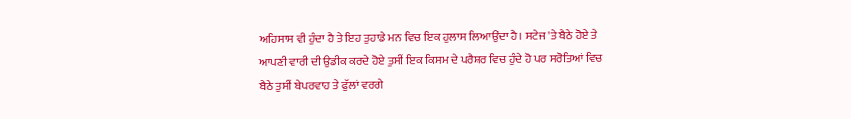ਅਹਿਸਾਸ ਵੀ ਹੁੰਦਾ ਹੈ ਤੇ ਇਹ ਤੁਹਾਡੇ ਮਨ ਵਿਚ ਇਕ ਹੁਲਾਸ ਲਿਆਉਂਦਾ ਹੈ। ਸਟੇਜ 'ਤੇ ਬੈਠੇ ਹੋਏ ਤੇ ਆਪਣੀ ਵਾਰੀ ਦੀ ਉਡੀਕ ਕਰਦੇ ਹੋਏ ਤੁਸੀਂ ਇਕ ਕਿਸਮ ਦੇ ਪਰੈਸ਼ਰ ਵਿਚ ਹੁੰਦੇ ਹੋ ਪਰ ਸਰੋਤਿਆਂ ਵਿਚ ਬੈਠੇ ਤੁਸੀਂ ਬੇਪਰਵਾਹ ਤੇ ਫੁੱਲਾਂ ਵਰਗੇ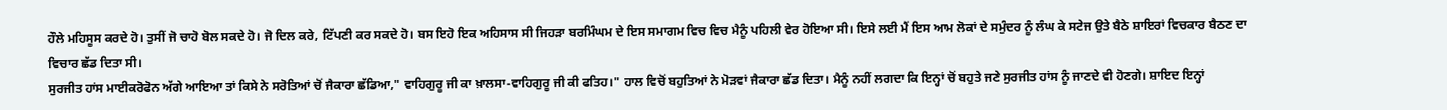ਹੌਲੇ ਮਹਿਸੂਸ ਕਰਦੇ ਹੋ। ਤੁਸੀਂ ਜੋ ਚਾਹੋ ਬੋਲ ਸਕਦੇ ਹੋ। ਜੋ ਦਿਲ ਕਰੇ, ਟਿੱਪਣੀ ਕਰ ਸਕਦੇ ਹੋ। ਬਸ ਇਹੋ ਇਕ ਅਹਿਸਾਸ ਸੀ ਜਿਹੜਾ ਬਰਮਿੰਘਮ ਦੇ ਇਸ ਸਮਾਗਮ ਵਿਚ ਵਿਚ ਮੈਨੂੰ ਪਹਿਲੀ ਵੇਰ ਹੋਇਆ ਸੀ। ਇਸੇ ਲਈ ਮੈਂ ਇਸ ਆਮ ਲੋਕਾਂ ਦੇ ਸਮੁੰਦਰ ਨੂੰ ਲੰਘ ਕੇ ਸਟੇਜ ਉਤੇ ਬੈਠੇ ਸ਼ਾਇਰਾਂ ਵਿਚਕਾਰ ਬੈਠਣ ਦਾ ਵਿਚਾਰ ਛੱਡ ਦਿਤਾ ਸੀ।
ਸੁਰਜੀਤ ਹਾਂਸ ਮਾਈਕਰੋਫੋਨ ਅੱਗੇ ਆਇਆ ਤਾਂ ਕਿਸੇ ਨੇ ਸਰੋਤਿਆਂ ਚੋਂ ਜੈਕਾਰਾ ਛੱਡਿਆ," ਵਾਹਿਗੁਰੂ ਜੀ ਕਾ ਖ਼ਾਲਸਾ-ਵਾਹਿਗੁਰੂ ਜੀ ਕੀ ਫਤਿਹ।" ਹਾਲ ਵਿਚੋਂ ਬਹੁਤਿਆਂ ਨੇ ਮੋੜਵਾਂ ਜੈਕਾਰਾ ਛੱਡ ਦਿਤਾ। ਮੈਨੂੰ ਨਹੀਂ ਲਗਦਾ ਕਿ ਇਨ੍ਹਾਂ ਚੋਂ ਬਹੁਤੇ ਜਣੇ ਸੁਰਜੀਤ ਹਾਂਸ ਨੂੰ ਜਾਣਦੇ ਵੀ ਹੋਣਗੇ। ਸ਼ਾਇਦ ਇਨ੍ਹਾਂ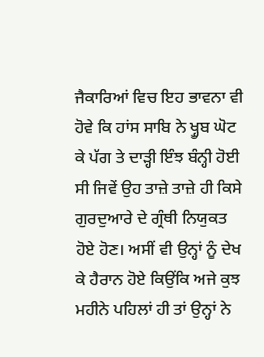ਜੈਕਾਰਿਆਂ ਵਿਚ ਇਹ ਭਾਵਨਾ ਵੀ ਹੋਵੇ ਕਿ ਹਾਂਸ ਸਾਬਿ ਨੇ ਖ੍ਹੂਬ ਘੋਟ ਕੇ ਪੱਗ ਤੇ ਦਾੜ੍ਹੀ ਇੰਝ ਬੰਨ੍ਹੀ ਹੋਈ ਸੀ ਜਿਵੇਂ ਉਹ ਤਾਜ਼ੇ ਤਾਜ਼ੇ ਹੀ ਕਿਸੇ ਗੁਰਦੁਆਰੇ ਦੇ ਗ੍ਰੰਥੀ ਨਿਯੁਕਤ ਹੋਏ ਹੋਣ। ਅਸੀਂ ਵੀ ਉਨ੍ਹਾਂ ਨੂੰ ਦੇਖ ਕੇ ਹੈਰਾਨ ਹੋਏ ਕਿਉਂਕਿ ਅਜੇ ਕੁਝ ਮਹੀਨੇ ਪਹਿਲਾਂ ਹੀ ਤਾਂ ਉਨ੍ਹਾਂ ਨੇ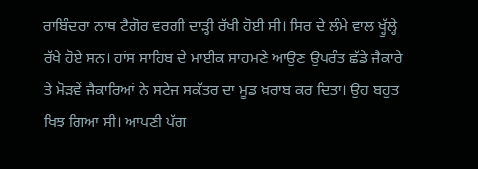ਰਾਬਿੰਦਰਾ ਨਾਥ ਟੈਗੋਰ ਵਰਗੀ ਦਾੜ੍ਹੀ ਰੱਖੀ ਹੋਈ ਸੀ। ਸਿਰ ਦੇ ਲੰਮੇ ਵਾਲ ਖ੍ਹੁੱਲ੍ਹੇ ਰੱਖੇ ਹੋਏ ਸਨ। ਹਾਂਸ ਸਾਹਿਬ ਦੇ ਮਾਈਕ ਸਾਹਮਣੇ ਆਉਣ ਉਪਰੰਤ ਛੱਡੇ ਜੈਕਾਰੇ ਤੇ ਮੋੜਵੇਂ ਜੈਕਾਰਿਆਂ ਨੇ ਸਟੇਜ ਸਕੱਤਰ ਦਾ ਮੂਡ ਖ਼ਰਾਬ ਕਰ ਦਿਤਾ। ਉਹ ਬਹੁਤ ਖਿਝ ਗਿਆ ਸੀ। ਆਪਣੀ ਪੱਗ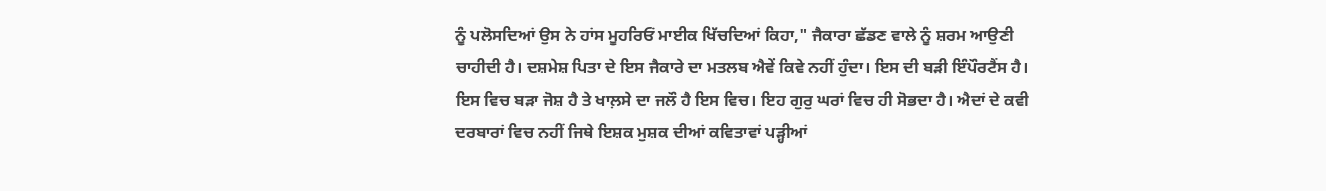ਨੂੰ ਪਲੋਸਦਿਆਂ ਉਸ ਨੇ ਹਾਂਸ ਮੂਹਰਿਓਂ ਮਾਈਕ ਖਿੱਚਦਿਆਂ ਕਿਹਾ," ਜੈਕਾਰਾ ਛੱਡਣ ਵਾਲੇ ਨੂੰ ਸ਼ਰਮ ਆਉਣੀ ਚਾਹੀਦੀ ਹੈ। ਦਸ਼ਮੇਸ਼ ਪਿਤਾ ਦੇ ਇਸ ਜੈਕਾਰੇ ਦਾ ਮਤਲਬ ਐਵੇਂ ਕਿਵੇ ਨਹੀਂ ਹੁੰਦਾ। ਇਸ ਦੀ ਬੜੀ ਇੰਪੌਰਟੈਂਸ ਹੈ। ਇਸ ਵਿਚ ਬੜਾ ਜੋਸ਼ ਹੈ ਤੇ ਖਾਲ਼ਸੇ ਦਾ ਜਲੌ ਹੈ ਇਸ ਵਿਚ। ਇਹ ਗੁਰੁ ਘਰਾਂ ਵਿਚ ਹੀ ਸੋਭਦਾ ਹੈ। ਐਦਾਂ ਦੇ ਕਵੀ ਦਰਬਾਰਾਂ ਵਿਚ ਨਹੀਂ ਜਿਥੇ ਇਸ਼ਕ ਮੁਸ਼ਕ ਦੀਆਂ ਕਵਿਤਾਵਾਂ ਪੜ੍ਹੀਆਂ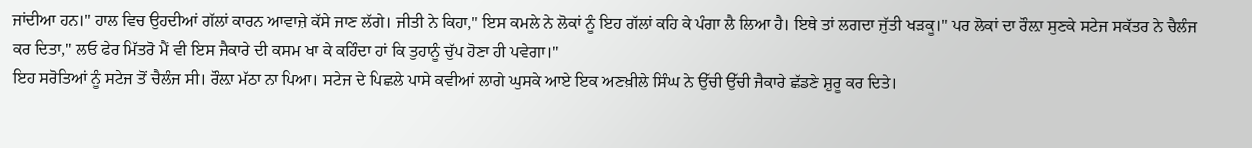ਜਾਂਦੀਆ ਹਨ।" ਹਾਲ ਵਿਚ ਉਹਦੀਆਂ ਗੱਲਾਂ ਕਾਰਨ ਆਵਾਜ਼ੇ ਕੱਸੇ ਜਾਣ ਲੱਗੇ। ਜੀਤੀ ਨੇ ਕਿਹਾ," ਇਸ ਕਮਲੇ ਨੇ ਲੋਕਾਂ ਨੂੰ ਇਹ ਗੱਲਾਂ ਕਹਿ ਕੇ ਪੰਗਾ ਲੈ ਲਿਆ ਹੈ। ਇਥੇ ਤਾਂ ਲਗਦਾ ਜੁੱਤੀ ਖੜਕੂ।" ਪਰ ਲੋਕਾਂ ਦਾ ਰੌਲ਼ਾ ਸੁਣਕੇ ਸਟੇਜ ਸਕੱਤਰ ਨੇ ਚੈਲੰਜ ਕਰ ਦਿਤਾ," ਲਓ ਫੇਰ ਮਿੱਤਰੋ ਮੈਂ ਵੀ ਇਸ ਜੈਕਾਰੇ ਦੀ ਕਸਮ ਖਾ ਕੇ ਕਹਿੰਦਾ ਹਾਂ ਕਿ ਤੁਹਾਨੂੰ ਚੁੱਪ ਹੋਣਾ ਹੀ ਪਵੇਗਾ।"
ਇਹ ਸਰੋਤਿਆਂ ਨੂੰ ਸਟੇਜ ਤੋਂ ਚੈਲੰਜ ਸੀ। ਰੌਲ਼ਾ ਮੱਠਾ ਨਾ ਪਿਆ। ਸਟੇਜ ਦੇ ਪਿਛਲੇ ਪਾਸੇ ਕਵੀਆਂ ਲਾਗੇ ਘੁਸਕੇ ਆਏ ਇਕ ਅਣਖ਼ੀਲੇ ਸਿੰਘ ਨੇ ਉੱਚੀ ਉੱਚੀ ਜੈਕਾਰੇ ਛੱਡਣੇ ਸ਼ੁਰੂ ਕਰ ਦਿਤੇ।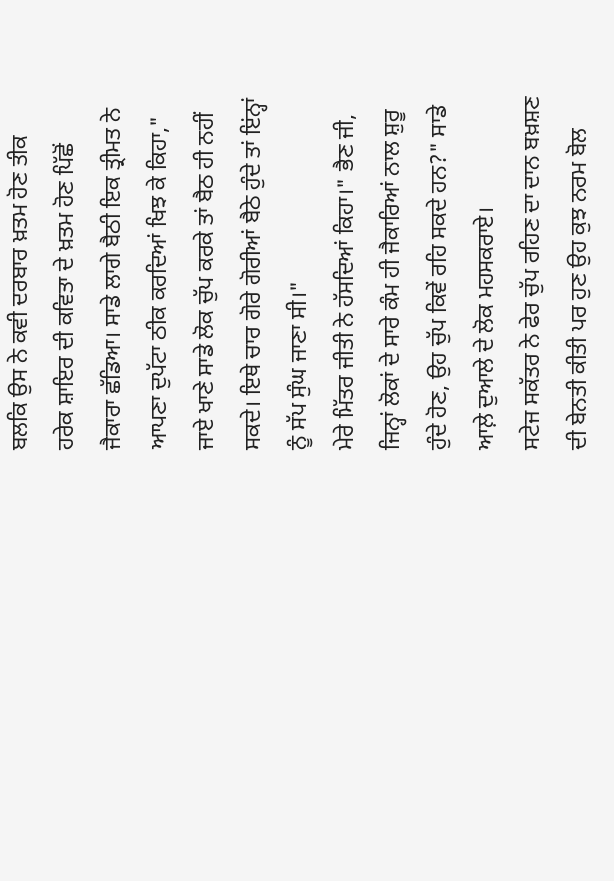ਬਲਕਿ ਉਸ ਨੇ ਕਵੀ ਦਰਬਾਰ ਖ਼ਤਮ ਹੋਣ ਤੀਕ ਹਰੇਕ ਸ਼ਾਇਰ ਦੀ ਕਵਿਤਾ ਦੇ ਖ਼ਤਮ ਹੋਣ ਪਿੱਛੋਂ ਜੈਕਾਰਾ ਛੱਡਿਆ। ਸਾਡੇ ਲਾਗੇ ਬੈਠੀ ਇਕ ਤ੍ਰੀਮਤ ਨੇ ਆਪਣਾ ਦੁਪੱਟਾ ਠੀਕ ਕਰਦਿਆਂ ਖਿਝ ਕੇ ਕਿਹਾ," ਜਾਏ ਖਾਣੇ ਸਾਡੇ ਲੋਕ ਚੁੱਪ ਕਰਕੇ ਤਾਂ ਬੈਠ ਹੀ ਨਹੀਂ ਸਕਦੇ। ਇਥੇ ਚਾਰ ਗੋਰੇ ਗੋਰੀਆਂ ਬੈਠੇ ਹੁੰਦੇ ਤਾਂ ਇਂਨ੍ਹਾਂ ਨੂੰ ਸੱਪ ਸੁੰਘ ਜਾਣਾ ਸੀ।"
ਮੇਰੇ ਮਿੱਤਰ ਜੀਤੀ ਨੇ ਹੱਸਦਿਆਂ ਕਿਹਾ।" ਭੈਣ ਜੀ, ਜਿਨ੍ਹਾਂ ਲੋਕਾਂ ਦੇ ਸਾਰੇ ਕੰਮ ਹੀ ਜੈਕਾਰਿਆਂ ਨਾਲ ਸ਼ੁਰੂ ਹੁੰਦੇ ਹੋਣ, ਉਹ ਚੁੱਪ ਕਿਵੇਂ ਰਹਿ ਸਕਦੇ ਹਨ?" ਸਾਡੇ ਆਲ਼ੇ ਦੁਆਲੇ ਦੇ ਲੋਕ ਮਹਸਕਰਾਏ।
ਸਟੇਜ ਸਕੱਤਰ ਨੇ ਫੇਰ ਚੁੱਪ ਰਹਿਣ ਦਾ ਦਾਨ ਬਖ਼ਸ਼ਣ ਦੀ ਬੇਨਤੀ ਕੀਤੀ ਪਰ ਹੁਣ ਉਹ ਕੁਝ ਨਰਮ ਬੋਲ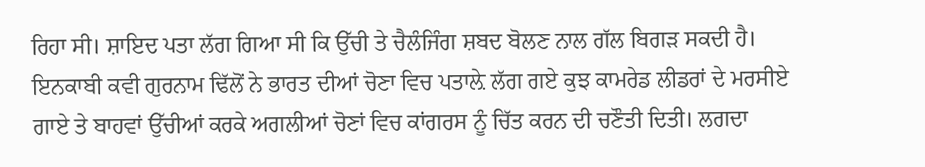ਰਿਹਾ ਸੀ। ਸ਼ਾਇਦ ਪਤਾ ਲੱਗ ਗਿਆ ਸੀ ਕਿ ਉੱਚੀ ਤੇ ਚੈਲੰਜਿੰਗ ਸ਼ਬਦ ਬੋਲਣ ਨਾਲ ਗੱਲ ਬਿਗੜ ਸਕਦੀ ਹੈ।
ਇਨਕਾਬੀ ਕਵੀ ਗੁਰਨਾਮ ਢਿੱਲੋਂ ਨੇ ਭਾਰਤ ਦੀਆਂ ਚੋਣਾ ਵਿਚ ਪਤਾਲ਼ੇ ਲੱਗ ਗਏ ਕੁਝ ਕਾਮਰੇਡ ਲੀਡਰਾਂ ਦੇ ਮਰਸੀਏ ਗਾਏ ਤੇ ਬਾਹਵਾਂ ਉੱਚੀਆਂ ਕਰਕੇ ਅਗਲੀਆਂ ਚੋਣਾਂ ਵਿਚ ਕਾਂਗਰਸ ਨੂੰ ਚਿੱਤ ਕਰਨ ਦੀ ਚਣੌਤੀ ਦਿਤੀ। ਲਗਦਾ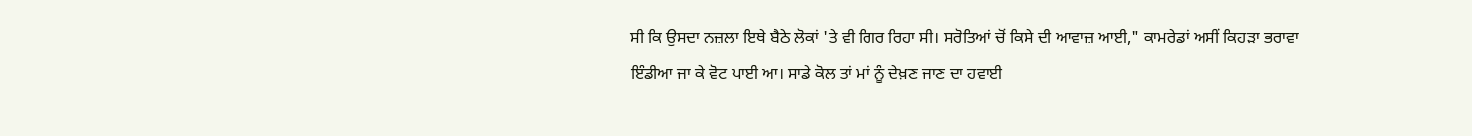ਸੀ ਕਿ ਉਸਦਾ ਨਜ਼ਲਾ ਇਥੇ ਬੈਠੇ ਲੋਕਾਂ 'ਤੇ ਵੀ ਗਿਰ ਰਿਹਾ ਸੀ। ਸਰੋਤਿਆਂ ਚੋਂ ਕਿਸੇ ਦੀ ਆਵਾਜ਼ ਆਈ," ਕਾਮਰੇਡਾਂ ਅਸੀਂ ਕਿਹੜਾ ਭਰਾਵਾ ਇੰਡੀਆ ਜਾ ਕੇ ਵੋਟ ਪਾਈ ਆ। ਸਾਡੇ ਕੋਲ ਤਾਂ ਮਾਂ ਨੂੰ ਦੇਖ਼ਣ ਜਾਣ ਦਾ ਹਵਾਈ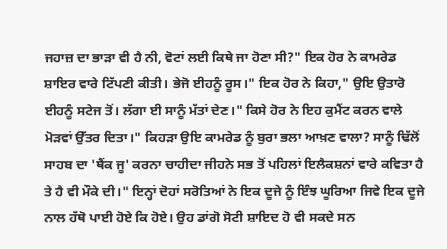ਜਹਾਜ਼ ਦਾ ਭਾੜਾ ਵੀ ਹੈ ਨੀ, ਵੋਟਾਂ ਲਈ ਕਿਥੇ ਜਾ ਹੋਣਾ ਸੀ?" ਇਕ ਹੋਰ ਨੇ ਕਾਮਰੇਡ ਸ਼ਾਇਰ ਵਾਰੇ ਟਿੱਪਣੀ ਕੀਤੀ। ਭੇਜੋ ਈਹਨੂੰ ਰੂਸ।" ਇਕ ਹੋਰ ਨੇ ਕਿਹਾ," ਉਇ ਉਤਾਰੋ ਈਹਨੂੰ ਸਟੇਜ ਤੋਂ। ਲੱਗਾ ਈ ਸਾਨੂੰ ਮੱਤਾਂ ਦੇਣ।" ਕਿਸੇ ਹੋਰ ਨੇ ਇਹ ਕੁਮੈਂਟ ਕਰਨ ਵਾਲੇ ਮੋੜਵਾਂ ਉੱਤਰ ਦਿਤਾ।" ਕਿਹੜਾ ਉਇ ਕਾਮਰੇਡ ਨੂੰ ਬੁਰਾ ਭਲਾ ਆਖ਼ਣ ਵਾਲਾ? ਸਾਨੂੰ ਢਿੱਲੋਂ ਸਾਹਬ ਦਾ 'ਥੈਂਕ ਜੂ' ਕਰਨਾ ਚਾਹੀਦਾ ਜੀਹਨੇ ਸਭ ਤੋਂ ਪਹਿਲਾਂ ਇਲੈਕਸ਼ਨਾਂ ਵਾਰੇ ਕਵਿਤਾ ਹੈ ਤੇ ਹੈ ਵੀ ਮੌਕੇ ਦੀ।" ਇਨ੍ਹਾਂ ਦੋਹਾਂ ਸਰੋਤਿਆਂ ਨੇ ਇਕ ਦੂਜੇ ਨੂੰ ਇੰਝ ਘੂਰਿਆ ਜਿਵੇ ਇਕ ਦੂਜੇ ਨਾਲ ਹੱਥੋ ਪਾਈ ਹੋਏ ਕਿ ਹੋਏ। ਉਹ ਡਾਂਗੋ ਸੋਟੀ ਸ਼ਾਇਦ ਹੋ ਵੀ ਸਕਦੇ ਸਨ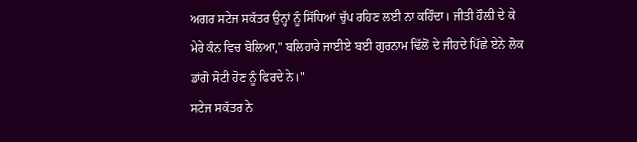ਅਗਰ ਸਟੇਜ ਸਕੱਤਰ ਉਨ੍ਹਾਂ ਨੂੰ ਸਿੱਧਿਆਂ ਚੁੱਪ ਰਹਿਣ ਲਈ ਨਾ ਕਹਿੰਦਾ। ਜੀਤੀ ਹੌਲ਼ੀ ਦੇ ਕੇ ਮੇਰੇ ਕੰਨ ਵਿਚ ਬੋਲਿਆ," ਬਲਿਹਾਰੇ ਜਾਈਏ ਬਈ ਗੁਰਨਾਮ ਢਿੱਲੋਂ ਦੇ ਜੀਹਦੇ ਪਿੱਛੇ ਏਨੇ ਲੋਕ ਡਾਂਗੋ ਸੋਟੀ ਹੋਣ ਨੂੰ ਫਿਰਦੇ ਨੇ।"
ਸਟੇਜ ਸਕੱਤਰ ਨੇ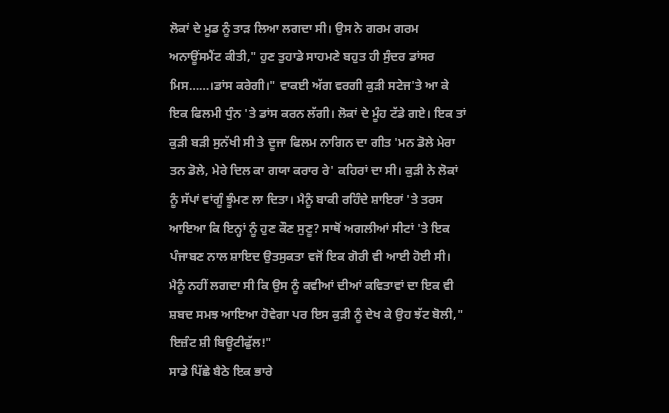ਲੋਕਾਂ ਦੇ ਮੂਡ ਨੂੰ ਤਾੜ ਲਿਆ ਲਗਦਾ ਸੀ। ਉਸ ਨੇ ਗਰਮ ਗਰਮ ਅਨਾਊਂਸਮੈਂਟ ਕੀਤੀ," ਹੁਣ ਤੁਹਾਡੇ ਸਾਹਮਣੇ ਬਹੁਤ ਹੀ ਸੁੰਦਰ ਡਾਂਸਰ ਮਿਸ……।ਡਾਂਸ ਕਰੇਗੀ।" ਵਾਕਈ ਅੱਗ ਵਰਗੀ ਕੁੜੀ ਸਟੇਜ'ਤੇ ਆ ਕੇ ਇਕ ਫਿਲਮੀ ਧੁੰਨ 'ਤੇ ਡਾਂਸ ਕਰਨ ਲੱਗੀ। ਲੋਕਾਂ ਦੇ ਮੂੰਹ ਟੱਡੇ ਗਏ। ਇਕ ਤਾਂ ਕੁੜੀ ਬੜੀ ਸੁਨੱਖੀ ਸੀ ਤੇ ਦੂਜਾ ਫਿਲਮ ਨਾਗਿਨ ਦਾ ਗੀਤ 'ਮਨ ਡੋਲੇ ਮੇਰਾ ਤਨ ਡੋਲੇ, ਮੇਰੇ ਦਿਲ ਕਾ ਗਯਾ ਕਰਾਰ ਰੇ' ਕਹਿਰਾਂ ਦਾ ਸੀ। ਕੁੜੀ ਨੇ ਲੋਕਾਂ ਨੂੰ ਸੱਪਾਂ ਵਾਂਗੂੰ ਝੂੰਮਣ ਲਾ ਦਿਤਾ। ਮੈਨੂੰ ਬਾਕੀ ਰਹਿੰਦੇ ਸ਼ਾਇਰਾਂ 'ਤੇ ਤਰਸ ਆਇਆ ਕਿ ਇਨ੍ਹਾਂ ਨੂੰ ਹੁਣ ਕੌਣ ਸੁਣੂ? ਸਾਥੋਂ ਅਗਲੀਆਂ ਸੀਟਾਂ 'ਤੇ ਇਕ ਪੰਜਾਬਣ ਨਾਲ ਸ਼ਾਇਦ ਉਤਸੁਕਤਾ ਵਜੋਂ ਇਕ ਗੋਰੀ ਵੀ ਆਈ ਹੋਈ ਸੀ। ਮੈਨੂੰ ਨਹੀਂ ਲਗਦਾ ਸੀ ਕਿ ਉਸ ਨੂੰ ਕਵੀਆਂ ਦੀਆਂ ਕਵਿਤਾਵਾਂ ਦਾ ਇਕ ਵੀ ਸ਼ਬਦ ਸਮਝ ਆਇਆ ਹੋਵੇਗਾ ਪਰ ਇਸ ਕੁੜੀ ਨੂੰ ਦੇਖ ਕੇ ਉਹ ਝੱਟ ਬੋਲੀ," ਇਜ਼ੰਟ ਸ਼ੀ ਬਿਊਟੀਫੁੱਲ!"
ਸਾਡੇ ਪਿੱਛੇ ਬੈਠੇ ਇਕ ਭਾਰੇ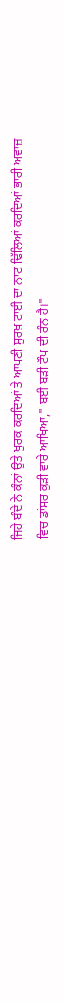ਜਿਹੇ ਬੰਦੇ ਨੇ ਕੰਨਾਂ ਉਤੇ ਖੁਰਕ ਕਰਦਿਆਂ ਤੇ ਆਪਣੀ ਸੁਰਖ਼ ਟਾਈ ਦਾ ਨਾਟ ਢਿੱਲਿਆਂ ਕਰਦਿਆਂ ਭਾਰੀ ਅਵਾਜ਼ ਵਿਚ ਡਾਂਸਰ ਕੁੜੀ ਵਾਰੇ ਆਖਿਆ," ਬਈ ਬੜੀ ਟੌਪ ਦੀ ਰੰਨ ਹੈ।"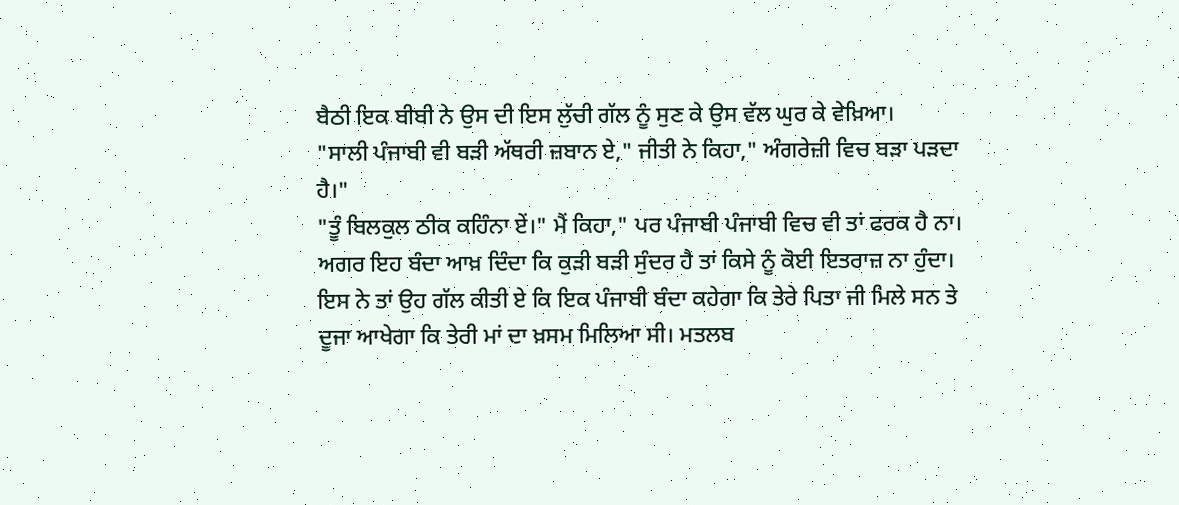ਬੈਠੀ ਇਕ ਬੀਬੀ ਨੇ ਉਸ ਦੀ ਇਸ ਲੁੱਚੀ ਗੱਲ ਨੂੰ ਸੁਣ ਕੇ ਉਸ ਵੱਲ ਘੁਰ ਕੇ ਵੇਖ਼ਿਆ।
"ਸਾਲੀ ਪੰਜਾਬੀ ਵੀ ਬੜੀ ਅੱਥਰੀ ਜ਼ਬਾਨ ਏ," ਜੀਤੀ ਨੇ ਕਿਹਾ," ਅੰਗਰੇਜ਼ੀ ਵਿਚ ਬੜਾ ਪੜਦਾ ਹੈ।"
"ਤੂੰ ਬਿਲਕੁਲ ਠੀਕ ਕਹਿੰਨਾ ਏਂ।" ਮੈਂ ਕਿਹਾ," ਪਰ ਪੰਜਾਬੀ ਪੰਜਾਬੀ ਵਿਚ ਵੀ ਤਾਂ ਫਰਕ ਹੈ ਨਾ। ਅਗਰ ਇਹ ਬੰਦਾ ਆਖ਼ ਦਿੰਦਾ ਕਿ ਕੁੜੀ ਬੜੀ ਸੁੰਦਰ ਹੈ ਤਾਂ ਕਿਸੇ ਨੂੰ ਕੋਈ ਇਤਰਾਜ਼ ਨਾ ਹੁੰਦਾ। ਇਸ ਨੇ ਤਾਂ ਉਹ ਗੱਲ ਕੀਤੀ ਏ ਕਿ ਇਕ ਪੰਜਾਬੀ ਬੰਦਾ ਕਹੇਗਾ ਕਿ ਤੇਰੇ ਪਿਤਾ ਜੀ ਮਿਲੇ ਸਨ ਤੇ ਦੂਜਾ ਆਖੇਗਾ ਕਿ ਤੇਰੀ ਮਾਂ ਦਾ ਖ਼ਸਮ ਮਿਲਿਆ ਸੀ। ਮਤਲਬ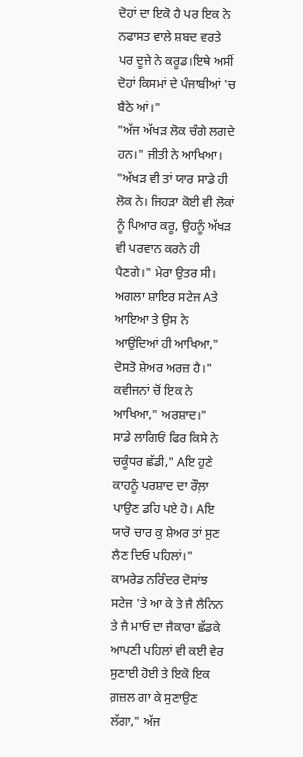ਦੋਹਾਂ ਦਾ ਇਕੋ ਹੈ ਪਰ ਇਕ ਨੇ ਨਫਾਸਤ ਵਾਲੇ ਸ਼ਬਦ ਵਰਤੇ ਪਰ ਦੂਜੇ ਨੇ ਕਰੂਡ।ਇਥੇ ਅਸੀਂ ਦੋਹਾਂ ਕਿਸਮਾਂ ਦੇ ਪੰਜਾਬੀਆਂ 'ਚ ਬੈਠੇ ਆਂ।"
"ਅੱਜ ਅੱਖੜ ਲੋਕ ਚੰਗੇ ਲਗਦੇ ਹਨ।" ਜੀਤੀ ਨੇ ਆਖਿਆ।
"ਅੱਖੜ ਵੀ ਤਾਂ ਯਾਰ ਸਾਡੇ ਹੀ ਲੋਕ ਨੇ। ਜਿਹੜਾ ਕੋਈ ਵੀ ਲੋਕਾਂ ਨੂੰ ਪਿਆਰ ਕਰੂ, ਉਹਨੂੰ ਅੱਖੜ ਵੀ ਪਰਵਾਨ ਕਰਨੇ ਹੀ ਪੈਣਗੇ।" ਮੇਰਾ ਉਤਰ ਸੀ।
ਅਗਲਾ ਸ਼ਾਇਰ ਸਟੇਜ Aਤੇ ਆਇਆ ਤੇ ਉਸ ਨੇ ਆਉਂਦਿਆਂ ਹੀ ਆਖਿਆ," ਦੋਸਤੋ ਸ਼ੇਅਰ ਅਰਜ਼ ਹੈ।"
ਕਵੀਜਨਾਂ ਚੋਂ ਇਕ ਨੇ ਆਖਿਆ," ਅਰਸ਼ਾਦ।"
ਸਾਡੇ ਲਾਗਿਓਂ ਫਿਰ ਕਿਸੇ ਨੇ ਚਕੂੰਧਰ ਛੱਡੀ," Aਇ ਹੁਣੇ ਕਾਹਨੂੰ ਪਰਸ਼ਾਦ ਦਾ ਰੌਲ਼ਾ ਪਾਉਣ ਡਹਿ ਪਏ ਹੋ। Aਇ ਯਾਰੋ ਚਾਰ ਕੁ ਸ਼ੇਅਰ ਤਾਂ ਸੁਣ ਲੈਣ ਦਿਓ ਪਹਿਲਾਂ।"
ਕਾਮਰੇਡ ਨਰਿੰਦਰ ਦੋਸਾਂਝ ਸਟੇਜ 'ਤੇ ਆ ਕੇ ਤੇ ਜੈ ਲੈਨਿਨ ਤੇ ਜੈ ਮਾਓ ਦਾ ਜੈਕਾਰਾ ਛੱਡਕੇ ਆਪਣੀ ਪਹਿਲਾਂ ਵੀ ਕਈ ਵੇਰ ਸੁਣਾਈ ਹੋਈ ਤੇ ਇਕੋ ਇਕ ਗ਼ਜ਼ਲ ਗਾ ਕੇ ਸੁਣਾਉਣ ਲੱਗਾ," ਅੱਜ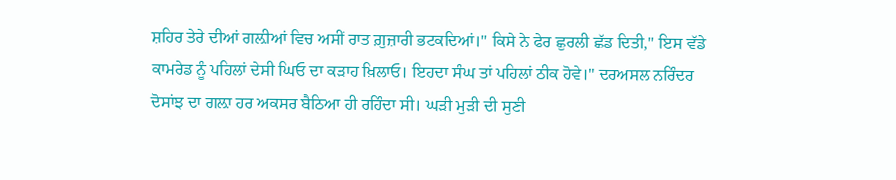ਸ਼ਹਿਰ ਤੇਰੇ ਦੀਆਂ ਗਲ਼ੀਆਂ ਵਿਚ ਅਸੀਂ ਰਾਤ ਗ਼ੁਜ਼ਾਰੀ ਭਟਕਦਿਆਂ।" ਕਿਸੇ ਨੇ ਫੇਰ ਛੁਰਲੀ ਛੱਡ ਦਿਤੀ," ਇਸ ਵੱਡੇ ਕਾਮਰੇਡ ਨੂੰ ਪਹਿਲਾਂ ਦੇਸੀ ਘਿਓ ਦਾ ਕੜਾਹ ਖ਼ਿਲਾਓ। ਇਹਦਾ ਸੰਘ ਤਾਂ ਪਹਿਲਾਂ ਠੀਕ ਹੋਵੇ।" ਦਰਅਸਲ ਨਰਿੰਦਰ ਦੋਸਾਂਝ ਦਾ ਗਲ਼ਾ ਹਰ ਅਕਸਰ ਬੈਠਿਆ ਹੀ ਰਹਿੰਦਾ ਸੀ। ਘੜੀ ਮੁੜੀ ਦੀ ਸੁਣੀ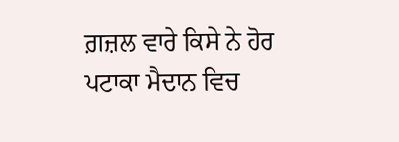ਗ਼ਜ਼ਲ ਵਾਰੇ ਕਿਸੇ ਨੇ ਹੋਰ ਪਟਾਕਾ ਮੈਦਾਨ ਵਿਚ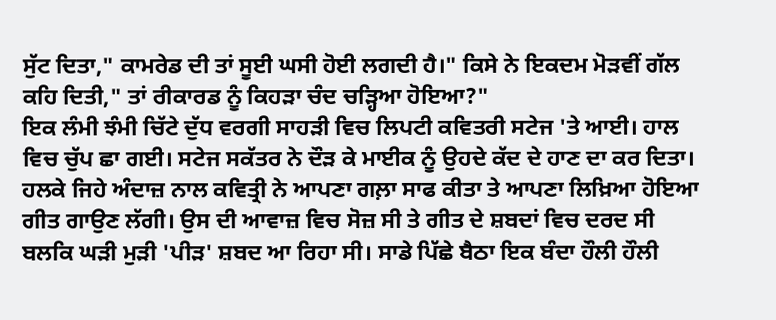ਸੁੱਟ ਦਿਤਾ," ਕਾਮਰੇਡ ਦੀ ਤਾਂ ਸੂਈ ਘਸੀ ਹੋਈ ਲਗਦੀ ਹੈ।" ਕਿਸੇ ਨੇ ਇਕਦਮ ਮੋੜਵੀਂ ਗੱਲ ਕਹਿ ਦਿਤੀ," ਤਾਂ ਰੀਕਾਰਡ ਨੂੰ ਕਿਹੜਾ ਚੰਦ ਚੜ੍ਹਿਆ ਹੋਇਆ?"
ਇਕ ਲੰਮੀ ਝੰਮੀ ਚਿੱਟੇ ਦੁੱਧ ਵਰਗੀ ਸਾਹੜੀ ਵਿਚ ਲਿਪਟੀ ਕਵਿਤਰੀ ਸਟੇਜ 'ਤੇ ਆਈ। ਹਾਲ ਵਿਚ ਚੁੱਪ ਛਾ ਗਈ। ਸਟੇਜ ਸਕੱਤਰ ਨੇ ਦੌੜ ਕੇ ਮਾਈਕ ਨੂੰ ਉਹਦੇ ਕੱਦ ਦੇ ਹਾਣ ਦਾ ਕਰ ਦਿਤਾ। ਹਲਕੇ ਜਿਹੇ ਅੰਦਾਜ਼ ਨਾਲ ਕਵਿਤ੍ਰੀ ਨੇ ਆਪਣਾ ਗਲ਼ਾ ਸਾਫ ਕੀਤਾ ਤੇ ਆਪਣਾ ਲਿਖ਼ਿਆ ਹੋਇਆ ਗੀਤ ਗਾਉਣ ਲੱਗੀ। ਉਸ ਦੀ ਆਵਾਜ਼ ਵਿਚ ਸੋਜ਼ ਸੀ ਤੇ ਗੀਤ ਦੇ ਸ਼ਬਦਾਂ ਵਿਚ ਦਰਦ ਸੀ ਬਲਕਿ ਘੜੀ ਮੁੜੀ 'ਪੀੜ' ਸ਼ਬਦ ਆ ਰਿਹਾ ਸੀ। ਸਾਡੇ ਪਿੱਛੇ ਬੈਠਾ ਇਕ ਬੰਦਾ ਹੌਲੀ ਹੌਲੀ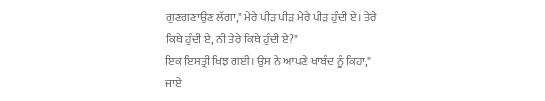ਗੁਣਗਣਾਉਣ ਲੱਗਾ," ਮੇਰੇ ਪੀੜ ਪੀੜ ਮੇਰੇ ਪੀੜ ਹੁੰਦੀ ਏ। ਤੇਰੇ ਕਿਥੇ ਹੁੰਦੀ ਏ, ਨੀ ਤੇਰੇ ਕਿਥੇ ਹੁੰਦੀ ਏ?"
ਇਕ ਇਸਤ੍ਰੀ ਖਿਝ ਗਈ। ਉਸ ਨੇ ਆਪਣੇ ਖਾਬੰਦ ਨੂੰ ਕਿਹਾ," ਜਾਏ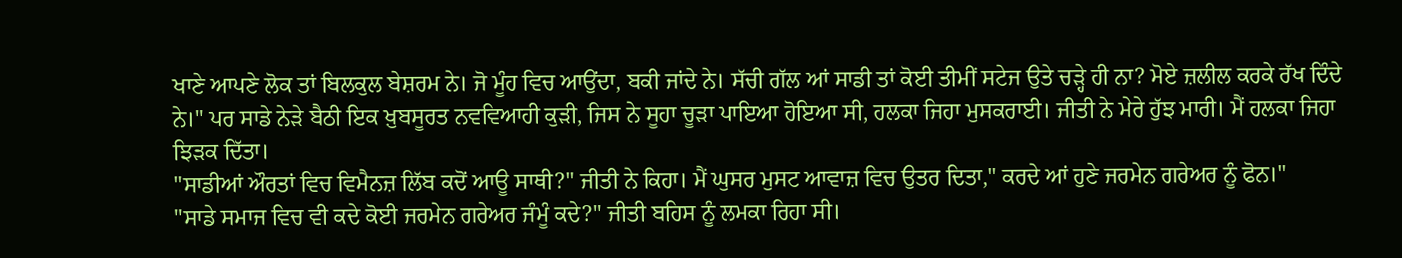ਖਾਣੇ ਆਪਣੇ ਲੋਕ ਤਾਂ ਬਿਲਕੁਲ ਬੇਸ਼ਰਮ ਨੇ। ਜੋ ਮੂੰਹ ਵਿਚ ਆਉਂਦਾ, ਬਕੀ ਜਾਂਦੇ ਨੇ। ਸੱਚੀ ਗੱਲ ਆਂ ਸਾਡੀ ਤਾਂ ਕੋਈ ਤੀਮੀਂ ਸਟੇਜ ਉਤੇ ਚੜ੍ਹੇ ਹੀ ਨਾ? ਮੋਏ ਜ਼ਲੀਲ ਕਰਕੇ ਰੱਖ ਦਿੰਦੇ ਨੇ।" ਪਰ ਸਾਡੇ ਨੇੜੇ ਬੈਠੀ ਇਕ ਖ਼ੁਬਸੂਰਤ ਨਵਵਿਆਹੀ ਕੁੜੀ, ਜਿਸ ਨੇ ਸੂਹਾ ਚੂੜਾ ਪਾਇਆ ਹੋਇਆ ਸੀ, ਹਲਕਾ ਜਿਹਾ ਮੁਸਕਰਾਈ। ਜੀਤੀ ਨੇ ਮੇਰੇ ਹੁੱਝ ਮਾਰੀ। ਮੈਂ ਹਲਕਾ ਜਿਹਾ ਝਿੜਕ ਦਿੱਤਾ।
"ਸਾਡੀਆਂ ਔਰਤਾਂ ਵਿਚ ਵਿਮੈਨਜ਼ ਲਿੱਬ ਕਦੋਂ ਆਊ ਸਾਥੀ?" ਜੀਤੀ ਨੇ ਕਿਹਾ। ਮੈਂ ਘੁਸਰ ਮੁਸਟ ਆਵਾਜ਼ ਵਿਚ ਉਤਰ ਦਿਤਾ," ਕਰਦੇ ਆਂ ਹੁਣੇ ਜਰਮੇਨ ਗਰੇਅਰ ਨੂੰ ਫੋਨ।"
"ਸਾਡੇ ਸਮਾਜ ਵਿਚ ਵੀ ਕਦੇ ਕੋਈ ਜਰਮੇਨ ਗਰੇਅਰ ਜੰਮੂੰ ਕਦੇ?" ਜੀਤੀ ਬਹਿਸ ਨੂੰ ਲਮਕਾ ਰਿਹਾ ਸੀ।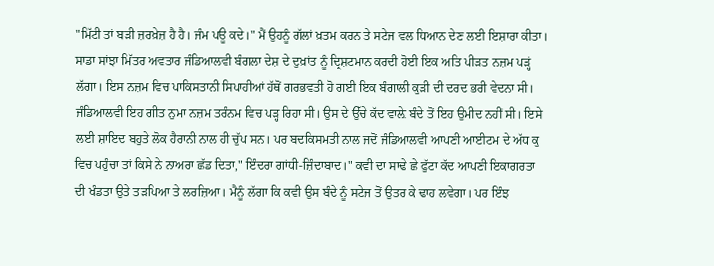"ਮਿੱਟੀ ਤਾਂ ਬੜੀ ਜ਼ਰਖ਼ੇਜ਼ ਹੈ ਹੈ। ਜੰਮ ਪਊ ਕਦੇ।" ਮੈਂ ਉਹਨੂੰ ਗੱਲਾਂ ਖ਼ਤਮ ਕਰਨ ਤੇ ਸਟੇਜ ਵਲ ਧਿਆਨ ਦੇਣ ਲਈ ਇਸ਼ਾਰਾ ਕੀਤਾ।
ਸਾਡਾ ਸਾਂਝਾ ਮਿੱਤਰ ਅਵਤਾਰ ਜੰਡਿਆਲਵੀ ਬੰਗਲਾ ਦੇਸ਼ ਦੇ ਦੁਖ਼ਾਂਤ ਨੂੰ ਦ੍ਰਿਸ਼ਟਮਾਨ ਕਰਦੀ ਹੋਈ ਇਕ ਅਤਿ ਪੀੜਤ ਨਜ਼ਮ ਪੜ੍ਹਂ ਲੱਗਾ। ਇਸ ਨਜ਼ਮ ਵਿਚ ਪਾਕਿਸਤਾਨੀ ਸਿਪਾਹੀਆਂ ਹੱਥੋਂ ਗਰਭਵਤੀ ਹੋ ਗਈ ਇਕ ਬੰਗਾਲੀ ਕੁੜੀ ਦੀ ਦਰਦ ਭਰੀ ਵੇਦਨਾ ਸੀ। ਜੰਡਿਆਲਵੀ ਇਹ ਗੀਤ ਨੁਮਾ ਨਜ਼ਮ ਤਰੰਨਮ ਵਿਚ ਪੜ੍ਹ ਰਿਹਾ ਸੀ। ਉਸ ਦੇ ਉੱਚੇ ਕੱਦ ਵਾਲ਼ੇ ਬੰਦੇ ਤੋਂ ਇਹ ਉਮੀਦ ਨਹੀਂ ਸੀ। ਇਸੇ ਲਈ ਸ਼ਾਇਦ ਬਹੁਤੇ ਲੋਕ ਹੈਰਾਨੀ ਨਾਲ ਹੀ ਚੁੱਪ ਸਨ। ਪਰ ਬਦਕਿਸਮਤੀ ਨਾਲ ਜਦੋਂ ਜੰਡਿਆਲਵੀ ਆਪਣੀ ਆਈਟਮ ਦੇ ਅੱਧ ਕੁ ਵਿਚ ਪਹੁੰਚਾ ਤਾਂ ਕਿਸੇ ਨੇ ਨਾਅਰਾ ਛੱਡ ਦਿਤਾ," ਇੰਦਰਾ ਗਾਂਧੀ-ਜ਼ਿੰਦਾਬਾਦ।" ਕਵੀ ਦਾ ਸਾਢੇ ਛੇ ਫੁੱਟਾ ਕੱਦ ਆਪਣੀ ਇਕਾਗਰਤਾ ਦੀ ਖੰਡਤਾ ਉਤੇ ਤੜਪਿਆ ਤੇ ਲਰਜ਼ਿਆ। ਮੈਨੂੰ ਲੱਗਾ ਕਿ ਕਵੀ ਉਸ ਬੰਦੇ ਨੂੰ ਸਟੇਜ ਤੋਂ ਉਤਰ ਕੇ ਢਾਹ ਲਵੇਗਾ। ਪਰ ਇੰਝ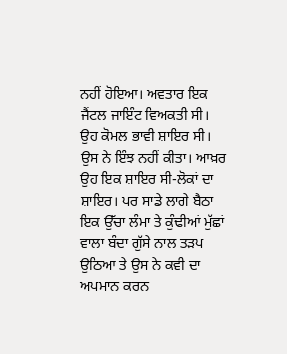ਨਹੀਂ ਹੋਇਆ। ਅਵਤਾਰ ਇਕ ਜੈਂਟਲ ਜਾਇੰਟ ਵਿਅਕਤੀ ਸੀ। ਉਹ ਕੋਮਲ ਭਾਵੀ ਸ਼ਾਇਰ ਸੀ। ਉਸ ਨੇ ਇੰਝ ਨਹੀਂ ਕੀਤਾ। ਆਖ਼ਰ ਉਹ ਇਕ ਸ਼ਾਇਰ ਸੀ-ਲੋਕਾਂ ਦਾ ਸ਼ਾਇਰ। ਪਰ ਸਾਡੇ ਲਾਗੇ ਬੈਠਾ ਇਕ ਉੱਚਾ ਲੰਮਾ ਤੇ ਕੁੰਢੀਆਂ ਮੁੱਛਾਂ ਵਾਲਾ ਬੰਦਾ ਗੁੱਸੇ ਨਾਲ ਤੜਪ ਉਠਿਆ ਤੇ ਉਸ ਨੇ ਕਵੀ ਦਾ ਅਪਮਾਨ ਕਰਨ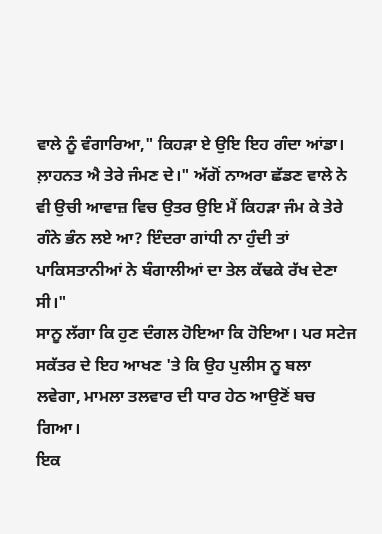ਵਾਲੇ ਨੂੰ ਵੰਗਾਰਿਆ," ਕਿਹੜਾ ਏ ਉਇ ਇਹ ਗੰਦਾ ਆਂਡਾ। ਲ਼ਾਹਨਤ ਐ ਤੇਰੇ ਜੰਮਣ ਦੇ।" ਅੱਗੋਂ ਨਾਅਰਾ ਛੱਡਣ ਵਾਲੇ ਨੇ ਵੀ ਉਚੀ ਆਵਾਜ਼ ਵਿਚ ਉਤਰ ਉਇ ਮੈਂ ਕਿਹੜਾ ਜੰਮ ਕੇ ਤੇਰੇ ਗੰਨੇ ਭੰਨ ਲਏ ਆ? ਇੰਦਰਾ ਗਾਂਧੀ ਨਾ ਹੁੰਦੀ ਤਾਂ ਪਾਕਿਸਤਾਨੀਆਂ ਨੇ ਬੰਗਾਲੀਆਂ ਦਾ ਤੇਲ ਕੱਢਕੇ ਰੱਖ ਦੇਣਾ ਸੀ।"
ਸਾਨੂ ਲੱਗਾ ਕਿ ਹੁਣ ਦੰਗਲ ਹੋਇਆ ਕਿ ਹੋਇਆ। ਪਰ ਸਟੇਜ ਸਕੱਤਰ ਦੇ ਇਹ ਆਖਣ 'ਤੇ ਕਿ ਉਹ ਪੁਲੀਸ ਨੂ ਬਲਾ ਲਵੇਗਾ, ਮਾਮਲਾ ਤਲਵਾਰ ਦੀ ਧਾਰ ਹੇਠ ਆਉਣੋਂ ਬਚ ਗਿਆ।
ਇਕ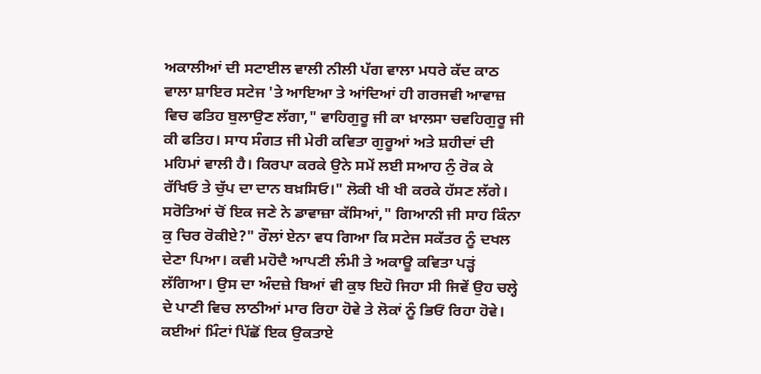ਅਕਾਲੀਆਂ ਦੀ ਸਟਾਈਲ ਵਾਲੀ ਨੀਲੀ ਪੱਗ ਵਾਲਾ ਮਧਰੇ ਕੱਦ ਕਾਠ ਵਾਲਾ ਸ਼ਾਇਰ ਸਟੇਜ 'ਤੇ ਆਇਆ ਤੇ ਆਂਦਿਆਂ ਹੀ ਗਰਜਵੀ ਆਵਾਜ਼ ਵਿਚ ਫਤਿਹ ਬੁਲਾਉਣ ਲੱਗਾ," ਵਾਹਿਗੁਰੂ ਜੀ ਕਾ ਖ਼ਾਲਸਾ ਚਵਹਿਗੁਰੂ ਜੀ ਕੀ ਫਤਿਹ। ਸਾਧ ਸੰਗਤ ਜੀ ਮੇਰੀ ਕਵਿਤਾ ਗੁਰੂਆਂ ਅਤੇ ਸ਼ਹੀਦਾਂ ਦੀ ਮਹਿਮਾਂ ਵਾਲੀ ਹੈ। ਕਿਰਪਾ ਕਰਕੇ ਉਨੇ ਸਮੇਂ ਲਈ ਸਆਹ ਨੁੰ ਰੋਕ ਕੇ ਰੱਖਿਓ ਤੇ ਚੁੱਪ ਦਾ ਦਾਨ ਬਖ਼ਸਿਓ।" ਲੋਕੀ ਖੀ ਖੀ ਕਰਕੇ ਹੱਸਣ ਲੱਗੇ। ਸਰੋਤਿਆਂ ਚੋਂ ਇਕ ਜਣੇ ਨੇ ਡਾਵਾਜ਼ਾ ਕੱਸਿਆਂ," ਗਿਆਨੀ ਜੀ ਸਾਹ ਕਿੰਨਾ ਕੁ ਚਿਰ ਰੋਕੀਏ?" ਰੌਲਾਂ ਏਨਾ ਵਧ ਗਿਆ ਕਿ ਸਟੇਜ ਸਕੱਤਰ ਨੂੰ ਦਖਲ ਦੇਣਾ ਪਿਆ। ਕਵੀ ਮਹੋਦੈ ਆਪਣੀ ਲੰਮੀ ਤੇ ਅਕਾਊ ਕਵਿਤਾ ਪੜ੍ਹਂ ਲੱਗਿਆ। ਉਸ ਦਾ ਅੰਦਜ਼ੇ ਬਿਆਂ ਵੀ ਕੁਝ ਇਹੋ ਜਿਹਾ ਸੀ ਜਿਵੇਂ ਉਹ ਚਲ੍ਹੇ ਦੇ ਪਾਣੀ ਵਿਚ ਲਾਠੀਆਂ ਮਾਰ ਰਿਹਾ ਹੋਵੇ ਤੇ ਲੋਕਾਂ ਨੂੰ ਭਿਓਂ ਰਿਹਾ ਹੋਵੇ। ਕਈਆਂ ਮਿੰਟਾਂ ਪਿੱਛੋਂ ਇਕ ਉਕਤਾਏ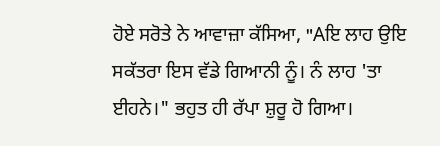ਹੋਏ ਸਰੋਤੇ ਨੇ ਆਵਾਜ਼ਾ ਕੱਸਿਆ, "Aਇ ਲਾਹ ਉਇ ਸਕੱਤਰਾ ਇਸ ਵੱਡੇ ਗਿਆਨੀ ਨੂੰ। ਨੰ ਲਾਹ 'ਤਾ ਈਹਨੇ।" ਭਹੁਤ ਹੀ ਰੱਪਾ ਸ਼ੁਰੂ ਹੋ ਗਿਆ।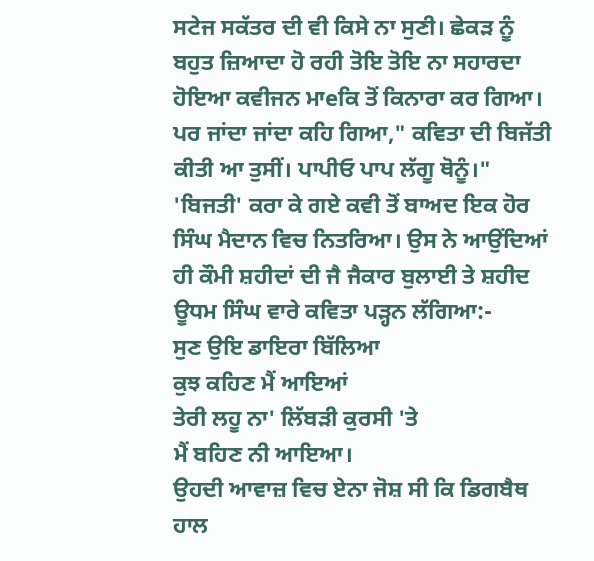ਸਟੇਜ ਸਕੱਤਰ ਦੀ ਵੀ ਕਿਸੇ ਨਾ ਸੁਣੀ। ਛੇਕੜ ਨੂੰ ਬਹੁਤ ਜ਼ਿਆਦਾ ਹੋ ਰਹੀ ਤੋਇ ਤੋਇ ਨਾ ਸਹਾਰਦਾ ਹੋਇਆ ਕਵੀਜਨ ਮਾeਕਿ ਤੋਂ ਕਿਨਾਰਾ ਕਰ ਗਿਆ। ਪਰ ਜਾਂਦਾ ਜਾਂਦਾ ਕਹਿ ਗਿਆ," ਕਵਿਤਾ ਦੀ ਬਿਜੱਤੀ ਕੀਤੀ ਆ ਤੁਸੀਂ। ਪਾਪੀਓ ਪਾਪ ਲੱਗੂ ਥੋਨੂੰ।"
'ਬਿਜਤੀ' ਕਰਾ ਕੇ ਗਏ ਕਵੀ ਤੋਂ ਬਾਅਦ ਇਕ ਹੋਰ ਸਿੰਘ ਮੈਦਾਨ ਵਿਚ ਨਿਤਰਿਆ। ਉਸ ਨੇ ਆਉਂਦਿਆਂ ਹੀ ਕੌਮੀ ਸ਼ਹੀਦਾਂ ਦੀ ਜੈ ਜੈਕਾਰ ਬੁਲਾਈ ਤੇ ਸ਼ਹੀਦ ਊਧਮ ਸਿੰਘ ਵਾਰੇ ਕਵਿਤਾ ਪੜ੍ਹਨ ਲੱਗਿਆ:-
ਸੁਣ ਉਇ ਡਾਇਰਾ ਬਿੱਲਿਆ
ਕੁਝ ਕਹਿਣ ਮੈਂ ਆਇਆਂ
ਤੇਰੀ ਲਹੂ ਨਾ' ਲਿੱਬੜੀ ਕੁਰਸੀ 'ਤੇ
ਮੈਂ ਬਹਿਣ ਨੀ ਆਇਆ।
ਉਹਦੀ ਆਵਾਜ਼ ਵਿਚ ਏਨਾ ਜੋਸ਼ ਸੀ ਕਿ ਡਿਗਬੈਥ ਹਾਲ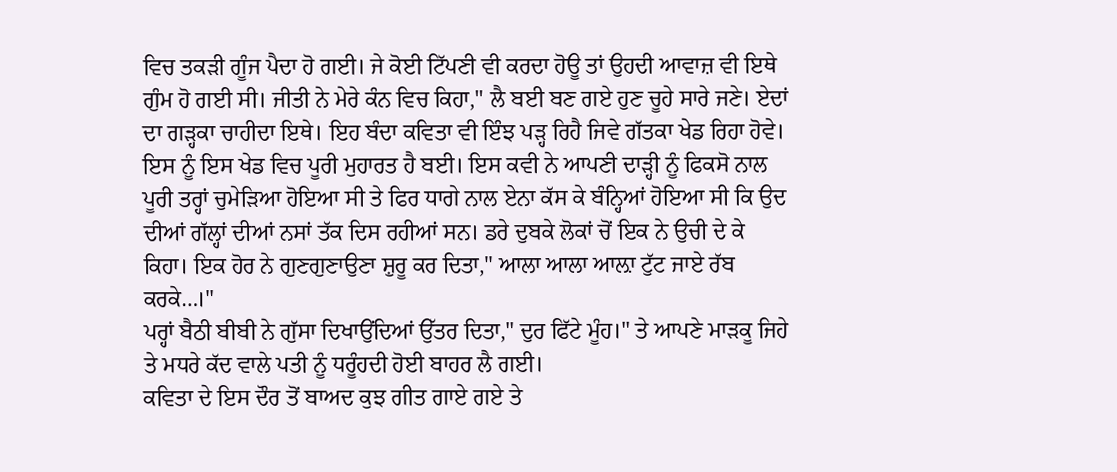ਵਿਚ ਤਕੜੀ ਗੂੰਜ ਪੈਦਾ ਹੋ ਗਈ। ਜੇ ਕੋਈ ਟਿੱਪਣੀ ਵੀ ਕਰਦਾ ਹੋਊ ਤਾਂ ਉਹਦੀ ਆਵਾਜ਼ ਵੀ ਇਥੇ ਗੁੰਮ ਹੋ ਗਈ ਸੀ। ਜੀਤੀ ਨੇ ਮੇਰੇ ਕੰਨ ਵਿਚ ਕਿਹਾ," ਲੈ ਬਈ ਬਣ ਗਏ ਹੁਣ ਚੂਹੇ ਸਾਰੇ ਜਣੇ। ਏਦਾਂ ਦਾ ਗੜ੍ਹਕਾ ਚਾਹੀਦਾ ਇਥੇ। ਇਹ ਬੰਦਾ ਕਵਿਤਾ ਵੀ ਇੰਝ ਪੜ੍ਹ ਰਿਹੈ ਜਿਵੇ ਗੱਤਕਾ ਖੇਡ ਰਿਹਾ ਹੋਵੇ। ਇਸ ਨੂੰ ਇਸ ਖੇਡ ਵਿਚ ਪੂਰੀ ਮੁਹਾਰਤ ਹੈ ਬਈ। ਇਸ ਕਵੀ ਨੇ ਆਪਣੀ ਦਾੜ੍ਹੀ ਨੂੰ ਫਿਕਸੋ ਨਾਲ ਪੂਰੀ ਤਰ੍ਹਾਂ ਚੁਮੇੜਿਆ ਹੋਇਆ ਸੀ ਤੇ ਫਿਰ ਧਾਗੇ ਨਾਲ ਏਨਾ ਕੱਸ ਕੇ ਬੰਨ੍ਹਿਆਂ ਹੋਇਆ ਸੀ ਕਿ ਉਦ ਦੀਆਂ ਗੱਲ੍ਹਾਂ ਦੀਆਂ ਨਸਾਂ ਤੱਕ ਦਿਸ ਰਹੀਆਂ ਸਨ। ਡਰੇ ਦੁਬਕੇ ਲੋਕਾਂ ਚੋਂ ਇਕ ਨੇ ਉਚੀ ਦੇ ਕੇ ਕਿਹਾ। ਇਕ ਹੋਰ ਨੇ ਗੁਣਗੁਣਾਉਣਾ ਸ਼ੁਰੂ ਕਰ ਦਿਤਾ," ਆਲਾ ਆਲਾ ਆਲ਼ਾ ਟੁੱਟ ਜਾਏ ਰੱਬ ਕਰਕੇ…।"
ਪਰ੍ਹਾਂ ਬੈਠੀ ਬੀਬੀ ਨੇ ਗੁੱਸਾ ਦਿਖਾਉਂਦਿਆਂ ਉੱਤਰ ਦਿਤਾ," ਦੁਰ ਫਿੱਟੇ ਮੂੰਹ।" ਤੇ ਆਪਣੇ ਮਾੜਕੂ ਜਿਹੇ ਤੇ ਮਧਰੇ ਕੱਦ ਵਾਲੇ ਪਤੀ ਨੂੰ ਧਰੂੰਹਦੀ ਹੋਈ ਬਾਹਰ ਲੈ ਗਈ।
ਕਵਿਤਾ ਦੇ ਇਸ ਦੌਰ ਤੋਂ ਬਾਅਦ ਕੁਝ ਗੀਤ ਗਾਏ ਗਏ ਤੇ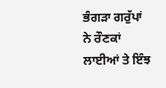ਭੰਗੜਾ ਗਰੁੱਪਾਂ ਨੇ ਰੌਣਕਾਂ ਲਾਈਆਂ ਤੇ ਇੰਝ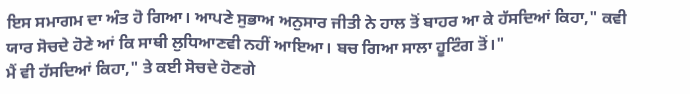ਇਸ ਸਮਾਗਮ ਦਾ ਅੰਤ ਹੋ ਗਿਆ। ਆਪਣੇ ਸੁਭਾਅ ਅਨੁਸਾਰ ਜੀਤੀ ਨੇ ਹਾਲ ਤੋਂ ਬਾਹਰ ਆ ਕੇ ਹੱਸਦਿਆਂ ਕਿਹਾ," ਕਵੀ ਯਾਰ ਸੋਚਦੇ ਹੋਣੇ ਆਂ ਕਿ ਸਾਥੀ ਲੁਧਿਆਣਵੀ ਨਹੀਂ ਆਇਆ। ਬਚ ਗਿਆ ਸਾਲਾ ਹੂਟਿੰਗ ਤੋਂ।"
ਮੈਂ ਵੀ ਹੱਸਦਿਆਂ ਕਿਹਾ," ਤੇ ਕਈ ਸੋਚਦੇ ਹੋਣਗੇ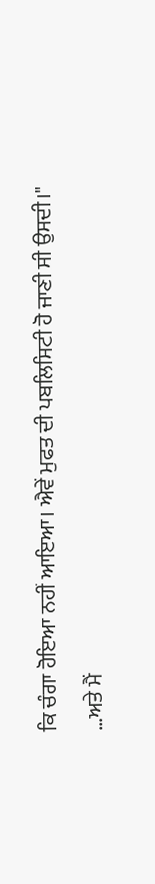ਕਿ ਚੰਗਾ ਹੋਇਆ ਨਹੀਂ ਆਇਆ। ਐਵੇਂ ਮੁਫਤ ਦੀ ਪਬਲਿਸਿਟੀ ਹੋ ਜਾਣੀ ਸੀ ਉਸਦੀ।"
…ਅਤੇ ਮੈਂ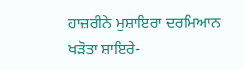ਹਾਜ਼ਰੀਨੇ ਮੁਸ਼ਾਇਰਾ ਦਰਮਿਆਨ ਖੜੋਤਾ ਸ਼ਾਇਰੇ-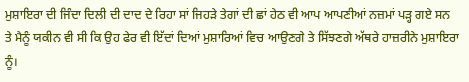ਮੁਸ਼ਾਇਰਾ ਦੀ ਜਿੰਦਾ ਦਿਲੀ ਦੀ ਦਾਦ ਦੇ ਰਿਹਾ ਸਾਂ ਜਿਹੜੇ ਤੇਗਾਂ ਦੀ ਛਾਂ ਹੇਠ ਵੀ ਆਪ ਆਪਣੀਆਂ ਨਜ਼ਮਾਂ ਪੜ੍ਹ ਗਏ ਸਨ ਤੇ ਮੈਨੂੰ ਯਕੀਨ ਵੀ ਸੀ ਕਿ ਉਹ ਫੇਰ ਵੀ ਇੱਦਾਂ ਦਿਆਂ ਮੁਸ਼ਾਰਿਆਂ ਵਿਚ ਆਉਣਗੇ ਤੇ ਸਿੱਝਣਗੇ ਅੱਥਰੇ ਹਾਜ਼ਰੀਨੇ ਮੁਸ਼ਾਇਰਾ ਨੂੰ।